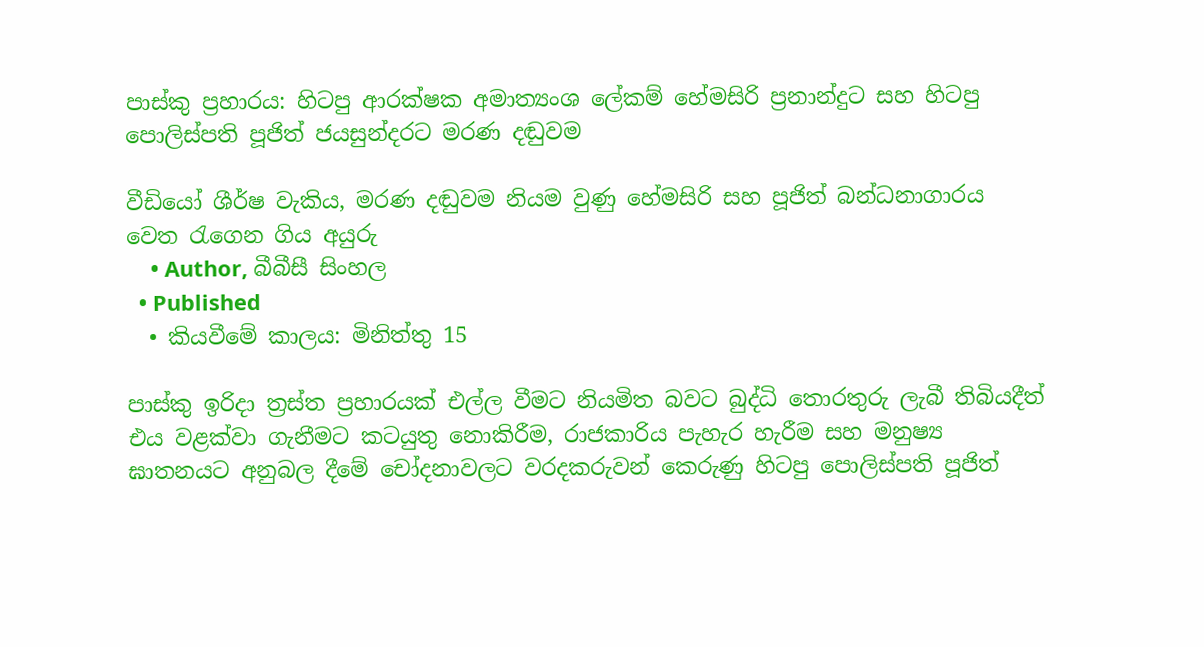පාස්කු ප්‍රහාරය: හිටපු ආරක්ෂක අමාත්‍යංශ ලේකම් හේමසිරි ප්‍රනාන්දුට සහ හිටපු පොලිස්පති පූජිත් ජයසුන්දරට මරණ දඬුවම

වීඩියෝ ශීර්ෂ වැකිය, මරණ දඬුවම නියම වුණු හේමසිරි සහ පූජිත් බන්ධනාගාරය වෙත රැගෙන ගිය අයුරු
    • Author, බීබීසී සිංහල
  • Published
  • කියවීමේ කාලය: මිනිත්තු 15

පාස්කු ඉරිදා ත්‍රස්ත ප්‍රහාරයක් එල්ල වීමට නියමිත බවට බුද්ධි තොරතුරු ලැබී තිබියදීත් එය වළක්වා ගැනීමට කටයුතු නොකිරීම, රාජකාරිය පැහැර හැරීම සහ මනුෂ්‍ය ඝාතනයට අනුබල දීමේ චෝදනාවලට වරදකරුවන් කෙරුණු හිටපු පොලිස්පති පූජිත්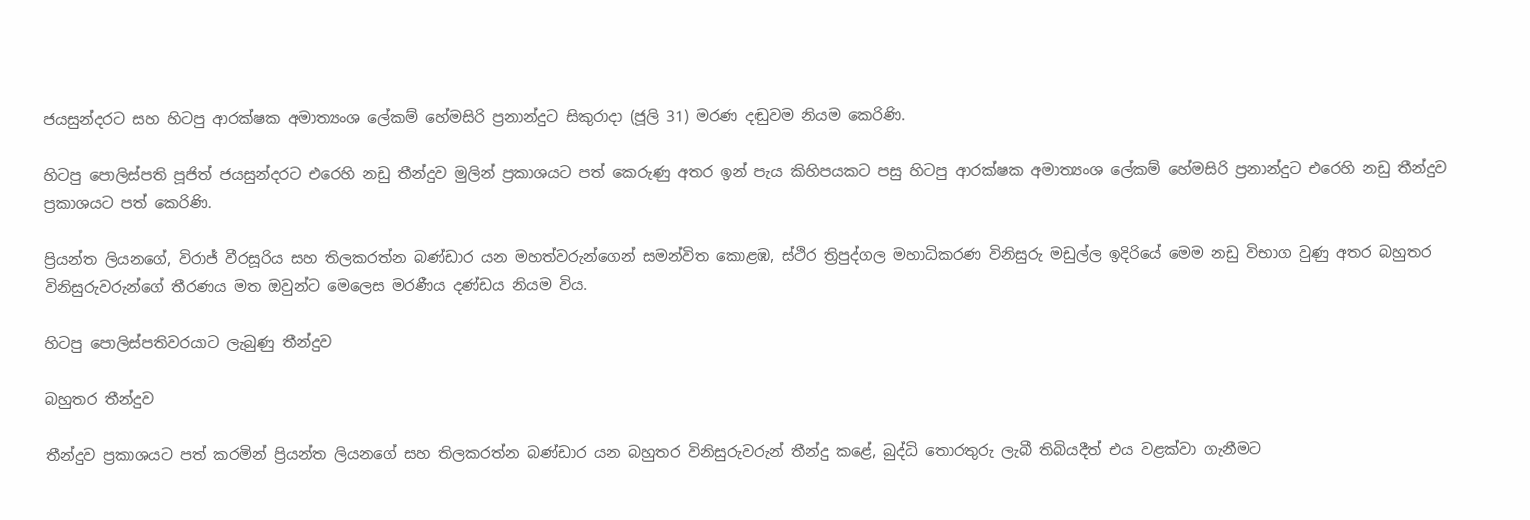ජයසුන්දරට සහ හිටපු ආරක්ෂක අමාත්‍යංශ ලේකම් හේමසිරි ප්‍රනාන්දුට සිකුරාදා (ජූලි 31) මරණ දඬුවම නියම කෙරිණි.

හිටපු පොලිස්පති පූජිත් ජයසුන්දරට එරෙහි නඩු තීන්දුව මුලින් ප්‍රකාශයට පත් කෙරුණු අතර ඉන් පැය කිහිපයකට පසු හිටපු ආරක්ෂක අමාත්‍යංශ ලේකම් හේමසිරි ප්‍රනාන්දුට එරෙහි නඩු තීන්දුව ප්‍රකාශයට පත් කෙරිණි.

ප්‍රියන්ත ලියනගේ, විරාජ් වීරසූරිය සහ තිලකරත්න බණ්ඩාර යන මහත්වරුන්ගෙන් සමන්විත කොළඹ, ස්ථිර ත්‍රිපුද්ගල මහාධිකරණ විනිසුරු මඩුල්ල ඉදිරියේ මෙම නඩු විභාග වුණු අතර බහුතර විනිසුරුවරුන්ගේ තීරණය මත ඔවුන්ට මෙලෙස මරණීය දණ්ඩය නියම විය.

හිටපු පොලිස්පතිවරයාට ලැබුණු තීන්දුව

බහුතර තීන්දුව

තීන්දුව ප්‍රකාශයට පත් කරමින් ප්‍රියන්ත ලියනගේ සහ තිලකරත්න බණ්ඩාර යන බහුතර විනිසුරුවරුන් තීන්දු කළේ, බුද්ධි තොරතුරු ලැබී තිබියදීත් එය වළක්වා ගැනීමට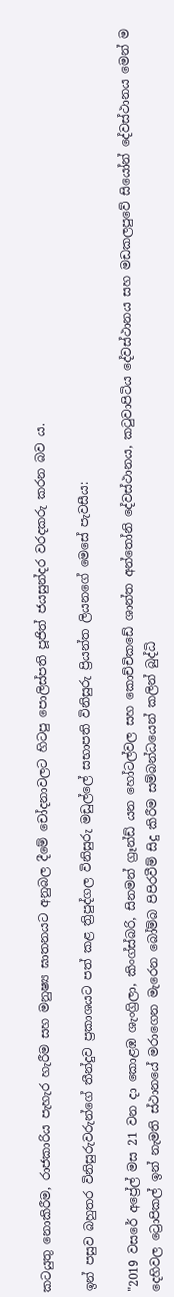කටයුතු නොකිරීම, රාජකාරිය පැහැර හැරීම සහ මනුෂ්‍ය ඝාතනයට අනුබල දීමේ චෝදනාවලට හිටපු පොලිස්පති පූජිත් ජයසුන්දර වරදකරු කරන බව ය.

ඉන් පසුව බහුතර විනිසුරුවරුන්ගේ තීන්දුව ප්‍රකාශයට පත් කළ ත්‍රිපුද්ගල විනිසුරු මඩුල්ලේ සභාපති විනිසුරු ප්‍රියන්ත ලියනගේ මෙසේ පැවසීය:

"2019 වසරේ අප්‍රේල් මස 21 වන දා කොළඹ ශැංග්‍රිලා, කිංග්ස්බරි, සිනමන් ග්‍රෑන්ඩ් යන හෝටල්වල සහ කොච්චිකඩේ ශාන්ත අන්තෝනි දේවස්ථානය, කටුවාපිටිය දේවස්ථානය සහ මඩකලපුවේ සියෝන් දේවස්ථානය මෙන් ම දෙහිවල ට්‍රොපිකල් ඉන් නැමති ස්ථානයේ මරාගෙන මැරෙන බෝම්බ පිපිරවීම් සිදු කිරීම සම්බන්ධයෙන් කලින් බුද්ධි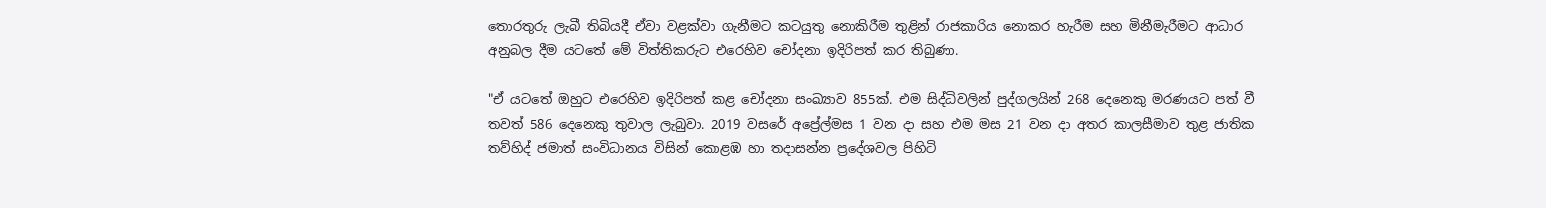තොරතුරු ලැබී තිබියදී ඒවා වළක්වා ගැනීමට කටයුතු නොකිරීම තුළින් රාජකාරිය නොකර හැරීම සහ මිනීමැරීමට ආධාර අනුබල දීම යටතේ මේ විත්තිකරුට එරෙහිව චෝදනා ඉදිරිපත් කර තිබුණා.

"ඒ යටතේ ඔහුට එරෙහිව ඉදිරිපත් කළ චෝදනා සංඛ්‍යාව 855ක්. එම සිද්ධිවලින් පුද්ගලයින් 268 දෙනෙකු මරණයට පත් වී තවත් 586 දෙනෙකු තුවාල ලැබුවා. 2019 වසරේ අප්‍රේල්මස 1 වන දා සහ එම මස 21 වන දා අතර කාලසීමාව තුළ ජාතික තව්හිද් ජමාත් සංවිධානය විසින් කොළඹ හා තදාසන්න ප්‍රදේශවල පිහිටි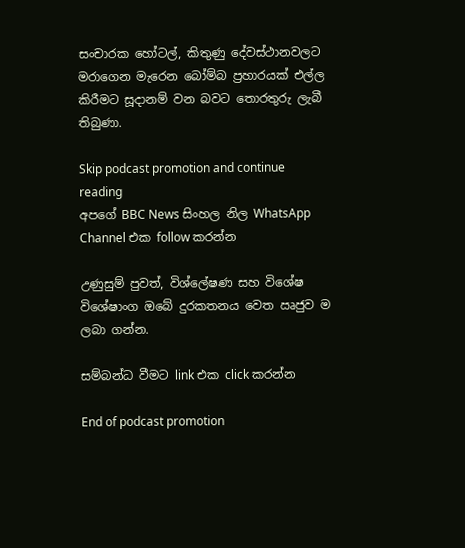සංචාරක හෝටල්, කිතුණු දේවස්ථානවලට මරාගෙන මැරෙන බෝම්බ ප්‍රහාරයක් එල්ල කිරීමට සූදානම් වන බවට තොරතුරු ලැබී තිබුණා.

Skip podcast promotion and continue reading
අපගේ BBC News සිංහල නිල WhatsApp Channel එක follow කරන්න

උණුසුම් පුවත්, විශ්ලේෂණ සහ විශේෂ විශේෂාංග ඔබේ දුරකතනය වෙත ඍජුව ම ලබා ගන්න.

සම්බන්ධ වීමට link එක click කරන්න

End of podcast promotion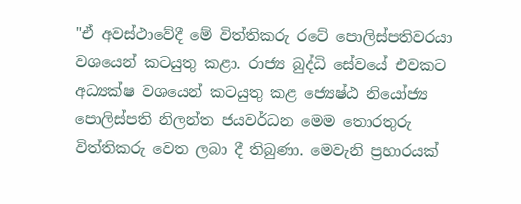"ඒ අවස්ථාවේදී මේ විත්තිකරු රටේ පොලිස්පතිවරයා වශයෙන් කටයුතු කළා. රාජ්‍ය බුද්ධි සේවයේ එවකට අධ්‍යක්ෂ වශයෙන් කටයුතු කළ ජ්‍යෙෂ්ඨ නියෝජ්‍ය පොලිස්පති නිලන්ත ජයවර්ධන මෙම තොරතුරු විත්තිකරු වෙත ලබා දී තිබුණා. මෙවැනි ප්‍රහාරයක්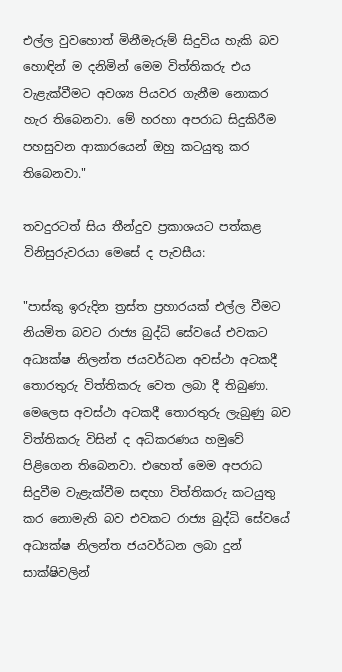එල්ල වුවහොත් මිනීමැරුම් සිදුවිය හැකි බව හොඳින් ම දනිමින් මෙම විත්තිකරු එය වැළැක්වීමට අවශ්‍ය පියවර ගැනීම නොකර හැර තිබෙනවා. මේ හරහා අපරාධ සිදුකිරීම පහසුවන ආකාරයෙන් ඔහු කටයුතු කර තිබෙනවා."

තවදුරටත් සිය තීන්දුව ප්‍රකාශයට පත්කළ විනිසුරුවරයා මෙසේ ද පැවසීය:

"පාස්කු ඉරුදින ත්‍රස්ත ප්‍රහාරයක් එල්ල වීමට නියමිත බවට රාජ්‍ය බුද්ධි සේවයේ එවකට අධ්‍යක්ෂ නිලන්ත ජයවර්ධන අවස්ථා අටකදී තොරතුරු විත්තිකරු වෙත ලබා දී තිබුණා. මෙලෙස අවස්ථා අටකදී තොරතුරු ලැබුණු බව විත්තිකරු විසින් ද අධිකරණය හමුවේ පිළිගෙන තිබෙනවා. එහෙත් මෙම අපරාධ සිදුවීම වැළැක්වීම සඳහා විත්තිකරු කටයුතු කර නොමැති බව එවකට රාජ්‍ය බුද්ධි සේවයේ අධ්‍යක්ෂ නිලන්ත ජයවර්ධන ලබා දුන් සාක්ෂිවලින්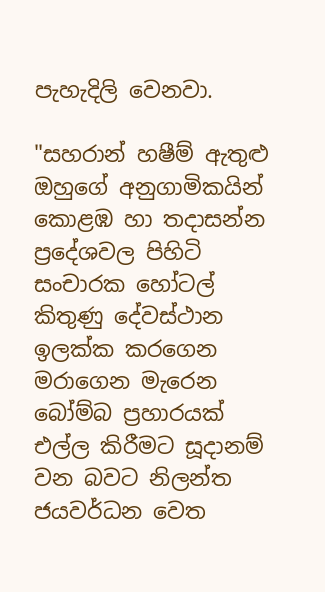පැහැදිලි වෙනවා.

"සහරාන් හෂීම් ඇතුළු ඔහුගේ අනුගාමිකයින් කොළඹ හා තදාසන්න ප්‍රදේශවල පිහිටි සංචාරක හෝටල් කිතුණු දේවස්ථාන ඉලක්ක කරගෙන මරාගෙන මැරෙන බෝම්බ ප්‍රහාරයක් එල්ල කිරීමට සූදානම් වන බවට නිලන්ත ජයවර්ධන වෙත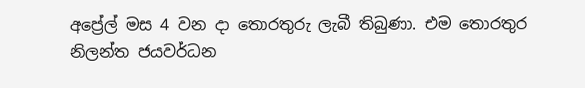අප්‍රේල් මස 4 වන දා තොරතුරු ලැබී තිබුණා. එම තොරතුර නිලන්ත ජයවර්ධන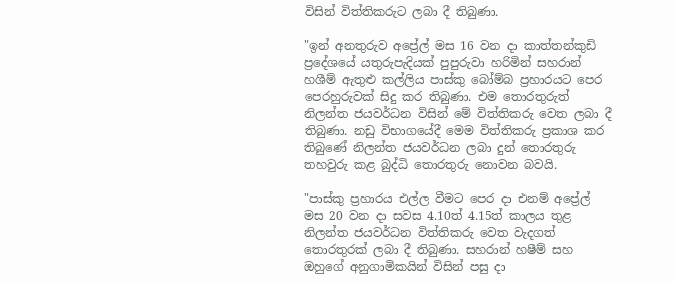විසින් විත්තිකරුට ලබා දී තිබුණා.

"ඉන් අනතුරුව අප්‍රේල් මස 16 වන දා කාත්තන්කුඩි ප්‍රදේශයේ යතුරුපැදියක් පුපුරුවා හරිමින් සහරාන් හශීම් ඇතුළු කල්ලිය පාස්කු බෝම්බ ප්‍රහාරයට පෙර පෙරහුරුවක් සිදු කර තිබුණා. එම තොරතුරුත් නිලන්ත ජයවර්ධන විසින් මේ විත්තිකරු වෙත ලබා දී තිබුණා. නඩු විභාගයේදී මෙම විත්තිකරු ප්‍රකාශ කර තිබුණේ නිලන්ත ජයවර්ධන ලබා දුන් තොරතුරු තහවුරු කළ බුද්ධි තොරතුරු නොවන බවයි.

"පාස්කු ප්‍රහාරය එල්ල වීමට පෙර දා එනම් අප්‍රේල් මස 20 වන දා සවස 4.10ත් 4.15ත් කාලය තුළ නිලන්ත ජයවර්ධන විත්තිකරු වෙත වැදගත් තොරතුරක් ලබා දී තිබුණා. සහරාන් හෂීම් සහ ඔහුගේ අනුගාමිකයින් විසින් පසු දා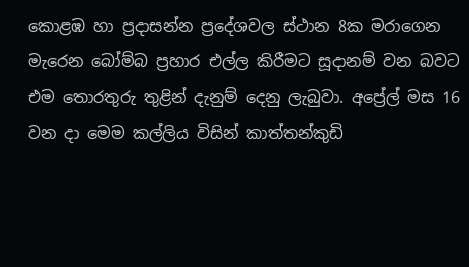කොළඹ හා ප්‍රදාසන්න ප්‍රදේශවල ස්ථාන 8ක මරාගෙන මැරෙන බෝම්බ ප්‍රහාර එල්ල කිරීමට සූදානම් වන බවට එම තොරතුරු තුළින් දැනුම් දෙනු ලැබුවා. අප්‍රේල් මස 16 වන දා මෙම කල්ලිය විසින් කාත්තන්කුඩි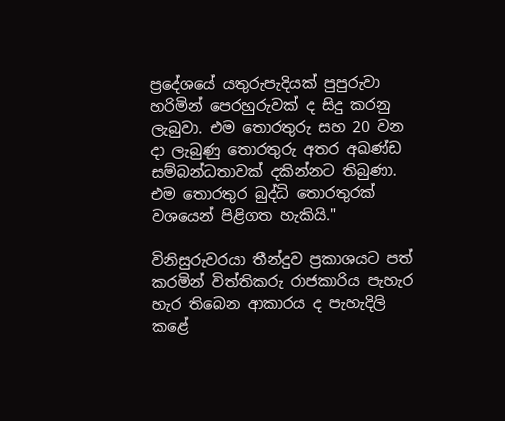ප්‍රදේශයේ යතුරුපැදියක් පුපුරුවා හරිමින් පෙරහුරුවක් ද සිදු කරනු ලැබුවා. එම තොරතුරු සහ 20 වන දා ලැබුණු තොරතුරු අතර අඛණ්ඩ සම්බන්ධතාවක් දකින්නට තිබුණා. එම තොරතුර බුද්ධි තොරතුරක් වශයෙන් පිළිගත හැකියි."

විනිසුරුවරයා තීන්දුව ප්‍රකාශයට පත් කරමින් විත්තිකරු රාජකාරිය පැහැර හැර තිබෙන ආකාරය ද පැහැදිලි කළේ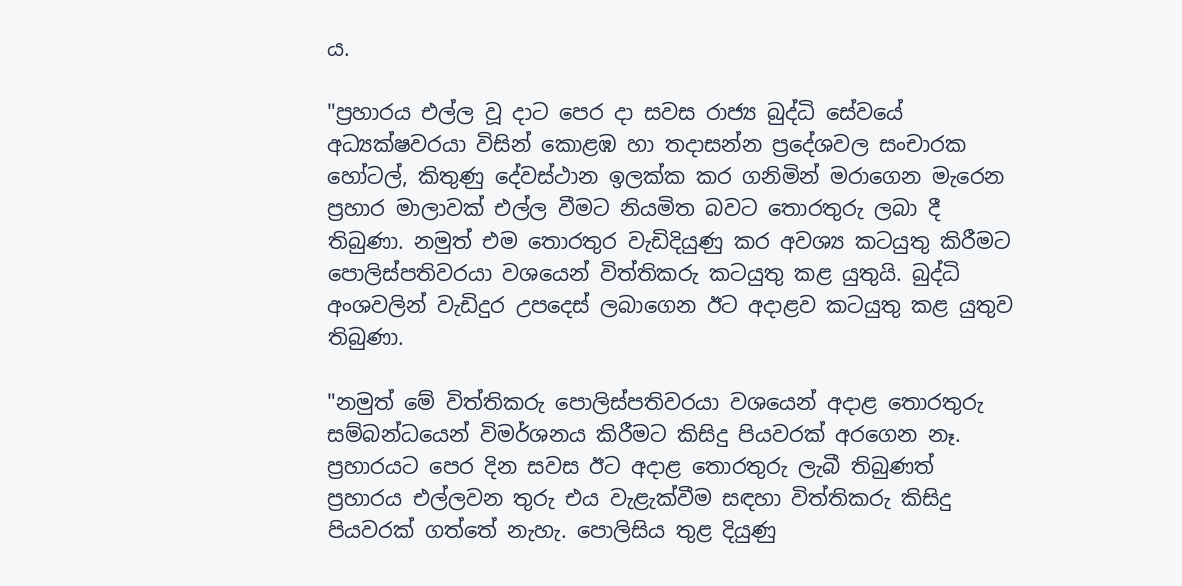ය.

"ප්‍රහාරය එල්ල වූ දාට පෙර දා සවස රාජ්‍ය බුද්ධි සේවයේ අධ්‍යක්ෂවරයා විසින් කොළඹ හා තදාසන්න ප්‍රදේශවල සංචාරක හෝටල්, කිතුණු දේවස්ථාන ඉලක්ක කර ගනිමින් මරාගෙන මැරෙන ප්‍රහාර මාලාවක් එල්ල වීමට නියමිත බවට තොරතුරු ලබා දී තිබුණා. නමුත් එම තොරතුර වැඩිදියුණු කර අවශ්‍ය කටයුතු කිරීමට පොලිස්පතිවරයා වශයෙන් විත්තිකරු කටයුතු කළ යුතුයි. බුද්ධි අංශවලින් වැඩිදුර උපදෙස් ලබාගෙන ඊට අදාළව කටයුතු කළ යුතුව තිබුණා.

"නමුත් මේ විත්තිකරු පොලිස්පතිවරයා වශයෙන් අදාළ තොරතුරු සම්බන්ධයෙන් විමර්ශනය කිරීමට කිසිදු පියවරක් අරගෙන නෑ. ප්‍රහාරයට පෙර දින සවස ඊට අදාළ තොරතුරු ලැබී තිබුණත් ප්‍රහාරය එල්ලවන තුරු එය වැළැක්වීම සඳහා විත්තිකරු කිසිදු පියවරක් ගත්තේ නැහැ. පොලිසිය තුළ දියුණු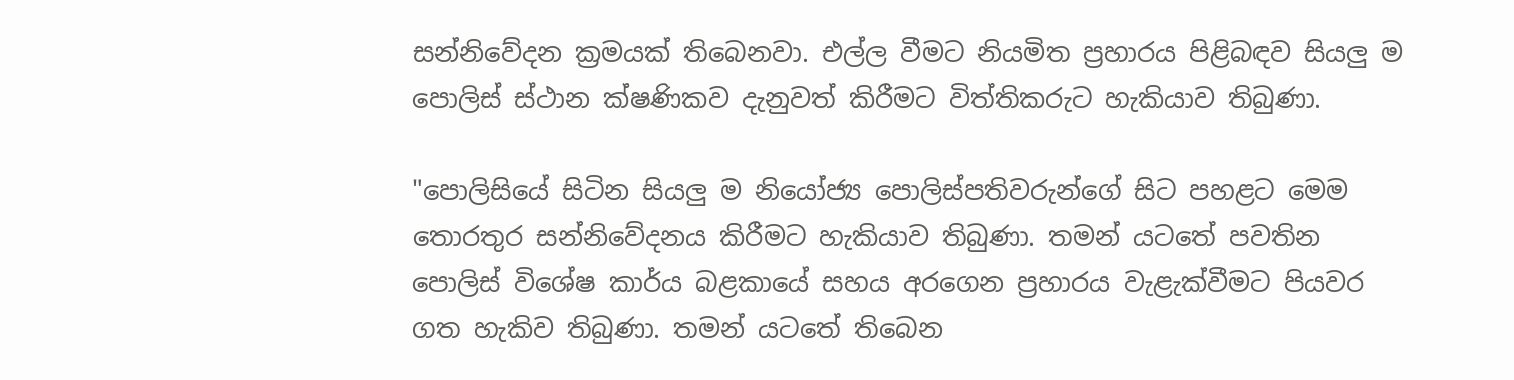සන්නිවේදන ක්‍රමයක් තිබෙනවා. එල්ල වීමට නියමිත ප්‍රහාරය පිළිබඳව සියලු ම පොලිස් ස්ථාන ක්ෂණිකව දැනුවත් කිරීමට විත්තිකරුට හැකියාව තිබුණා.

"පොලිසියේ සිටින සියලු ම නියෝජ්‍ය පොලිස්පතිවරුන්ගේ සිට පහළට මෙම තොරතුර සන්නිවේදනය කිරීමට හැකියාව තිබුණා. තමන් යටතේ පවතින පොලිස් විශේෂ කාර්ය බළකායේ සහය අරගෙන ප්‍රහාරය වැළැක්වීමට පියවර ගත හැකිව තිබුණා. තමන් යටතේ තිබෙන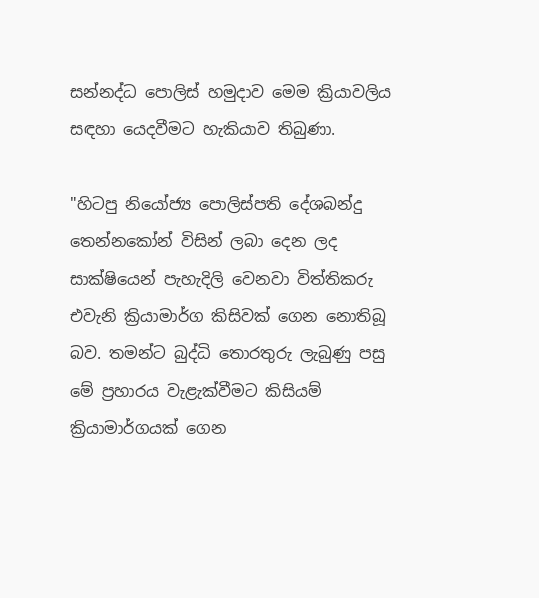සන්නද්ධ පොලිස් හමුදාව මෙම ක්‍රියාවලිය සඳහා යෙදවීමට හැකියාව තිබුණා.

"හිටපු නියෝජ්‍ය පොලිස්පති දේශබන්දු තෙන්නකෝන් විසින් ලබා දෙන ලද සාක්ෂියෙන් පැහැදිලි වෙනවා විත්තිකරු එවැනි ක්‍රියාමාර්ග කිසිවක් ගෙන නොතිබූ බව. තමන්ට බුද්ධි තොරතුරු ලැබුණු පසු මේ ප්‍රහාරය වැළැක්වීමට කිසියම් ක්‍රියාමාර්ගයක් ගෙන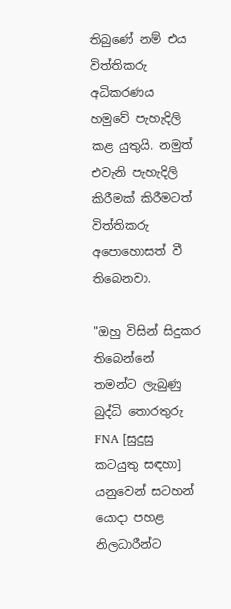තිබුණේ නම් එය විත්තිකරු අධිකරණය හමුවේ පැහැදිලි කළ යුතුයි. නමුත් එවැනි පැහැදිලි කිරීමක් කිරීමටත් විත්තිකරු අපොහොසත් වී තිබෙනවා.

"ඔහු විසින් සිදුකර තිබෙන්නේ තමන්ට ලැබුණු බුද්ධි තොරතුරු FNA [සුදුසු කටයුතු සඳහා] යනුවෙන් සටහන් යොදා පහළ නිලධාරීන්ට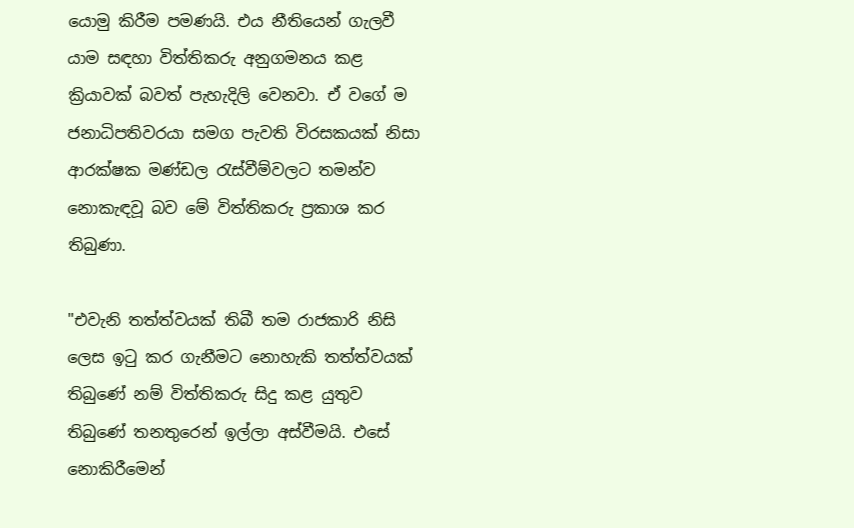යොමු කිරීම පමණයි. එය නීතියෙන් ගැලවී යාම සඳහා විත්තිකරු අනුගමනය කළ ක්‍රියාවක් බවත් පැහැදිලි වෙනවා. ඒ වගේ ම ජනාධිපතිවරයා සමග පැවති විරසකයක් නිසා ආරක්ෂක මණ්ඩල රැස්වීම්වලට තමන්ව නොකැඳවූ බව මේ විත්තිකරු ප්‍රකාශ කර තිබුණා.

"එවැනි තත්ත්වයක් තිබී තම රාජකාරි නිසි ලෙස ඉටු කර ගැනීමට නොහැකි තත්ත්වයක් තිබුණේ නම් විත්තිකරු සිදු කළ යුතුව තිබුණේ තනතුරෙන් ඉල්ලා අස්වීමයි. එසේ නොකිරීමෙන්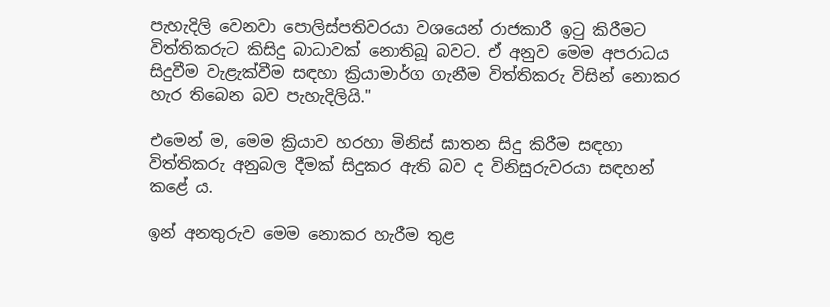පැහැදිලි වෙනවා පොලිස්පතිවරයා වශයෙන් රාජකාරී ඉටු කිරීමට විත්තිකරුට කිසිදු බාධාවක් නොතිබූ බවට. ඒ අනුව මෙම අපරාධය සිදුවීම වැළැක්වීම සඳහා ක්‍රියාමාර්ග ගැනීම විත්තිකරු විසින් නොකර හැර තිබෙන බව පැහැදිලියි."

එමෙන් ම, මෙම ක්‍රියාව හරහා මිනිස් ඝාතන සිදු කිරීම සඳහා විත්තිකරු අනුබල දීමක් සිදුකර ඇති බව ද විනිසුරුවරයා සඳහන් කළේ ය.

ඉන් අනතුරුව මෙම නොකර හැරීම තුළ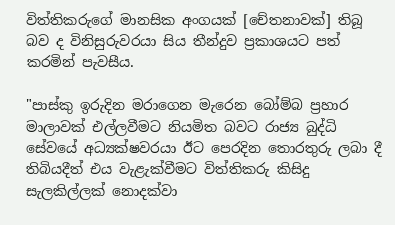විත්තිකරුගේ මානසික අංගයක් [චේතනාවක්] තිබූ බව ද විනිසුරුවරයා සිය තීන්දුව ප්‍රකාශයට පත් කරමින් පැවසීය.

"පාස්කු ඉරුදින මරාගෙන මැරෙන බෝම්බ ප්‍රහාර මාලාවක් එල්ලවීමට නියමිත බවට රාජ්‍ය බුද්ධි සේවයේ අධ්‍යක්ෂවරයා ඊට පෙරදින තොරතුරු ලබා දී තිබියදීත් එය වැළැක්වීමට විත්තිකරු කිසිදු සැලකිල්ලක් නොදක්වා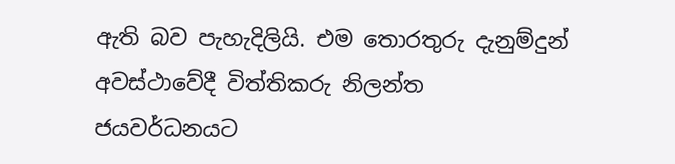ඇති බව පැහැදිලියි. එම තොරතුරු දැනුම්දුන් අවස්ථාවේදී විත්තිකරු නිලන්ත ජයවර්ධනයට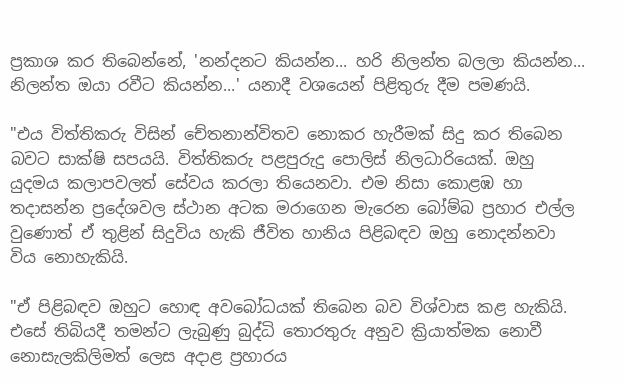ප්‍රකාශ කර තිබෙන්නේ, 'නන්දනට කියන්න... හරි නිලන්ත බලලා කියන්න... නිලන්ත ඔයා රවීට කියන්න...' යනාදී වශයෙන් පිළිතුරු දීම පමණයි.

"එය විත්තිකරු විසින් චේතනාන්විතව නොකර හැරීමක් සිදු කර තිබෙන බවට සාක්ෂි සපයයි. විත්තිකරු පළපුරුදු පොලිස් නිලධාරියෙක්. ඔහු යුදමය කලාපවලත් සේවය කරලා තියෙනවා. එම නිසා කොළඹ හා තදාසන්න ප්‍රදේශවල ස්ථාන අටක මරාගෙන මැරෙන බෝම්බ ප්‍රහාර එල්ල වුණොත් ඒ තුළින් සිදුවිය හැකි ජීවිත හානිය පිළිබඳව ඔහු නොදන්නවා විය නොහැකියි.

"ඒ පිළිබඳව ඔහුට හොඳ අවබෝධයක් තිබෙන බව විශ්වාස කළ හැකියි. එසේ තිබියදී තමන්ට ලැබුණු බුද්ධි තොරතුරු අනුව ක්‍රියාත්මක නොවී නොසැලකිලිමත් ලෙස අදාළ ප්‍රහාරය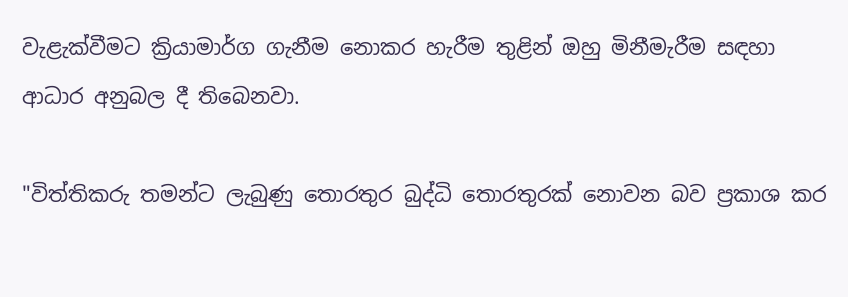වැළැක්වීමට ක්‍රියාමාර්ග ගැනීම නොකර හැරීම තුළින් ඔහු මිනීමැරීම සඳහා ආධාර අනුබල දී තිබෙනවා.

"විත්තිකරු තමන්ට ලැබුණු තොරතුර බුද්ධි තොරතුරක් නොවන බව ප්‍රකාශ කර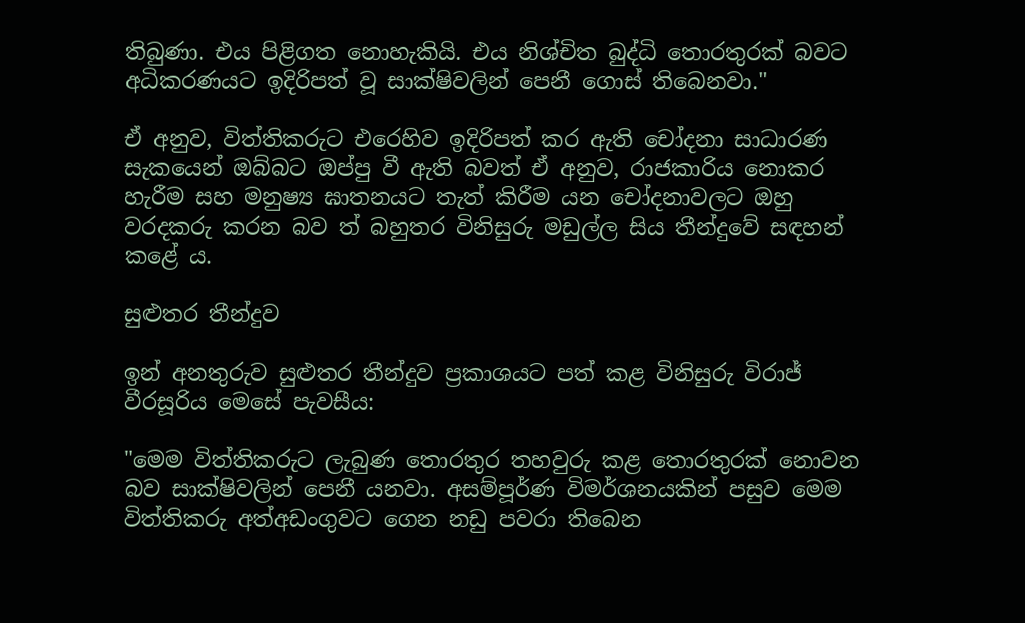තිබුණා. එය පිළිගත නොහැකියි. එය නිශ්චිත බුද්ධි තොරතුරක් බවට අධිකරණයට ඉදිරිපත් වූ සාක්ෂිවලින් පෙනී ගොස් තිබෙනවා."

ඒ අනුව, විත්තිකරුට එරෙහිව ඉදිරිපත් කර ඇති චෝදනා සාධාරණ සැකයෙන් ඔබ්බට ඔප්පු වී ඇති බවත් ඒ අනුව, රාජකාරිය නොකර හැරීම සහ මනුෂ්‍ය ඝාතනයට තැත් කිරීම යන චෝදනාවලට ඔහු වරදකරු කරන බව ත් බහුතර විනිසුරු මඩුල්ල සිය තීන්දුවේ සඳහන් කළේ ය.

සුළුතර තීන්දුව

ඉන් අනතුරුව සුළුතර තීන්දුව ප්‍රකාශයට පත් කළ විනිසුරු විරාජ් වීරසූරිය මෙසේ පැවසීය:

"මෙම විත්තිකරුට ලැබුණ තොරතුර තහවුරු කළ තොරතුරක් නොවන බව සාක්ෂිවලින් පෙනී යනවා. අසම්පූර්ණ විමර්ශනයකින් පසුව මෙම විත්තිකරු අත්අඩංගුවට ගෙන නඩු පවරා තිබෙන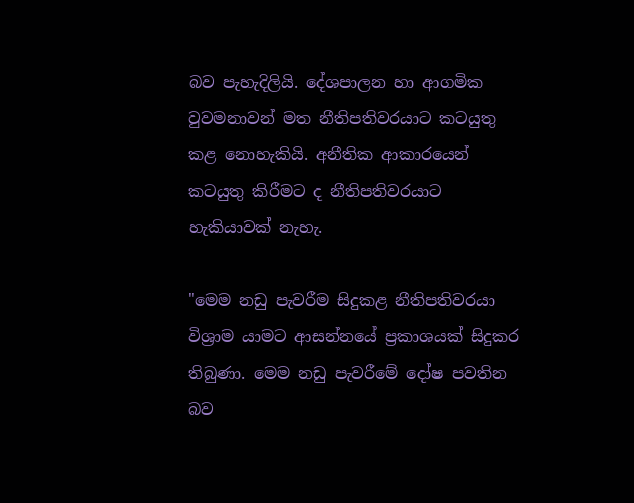බව පැහැදිලියි. දේශපාලන හා ආගමික වුවමනාවන් මත නීතිපතිවරයාට කටයුතු කළ නොහැකියි. අනීතික ආකාරයෙන් කටයුතු කිරීමට ද නීතිපතිවරයාට හැකියාවක් නැහැ.

"මෙම නඩු පැවරීම සිදුකළ නීතිපතිවරයා විශ්‍රාම යාමට ආසන්නයේ ප්‍රකාශයක් සිදුකර තිබුණා. මෙම නඩු පැවරීමේ දෝෂ පවතින බව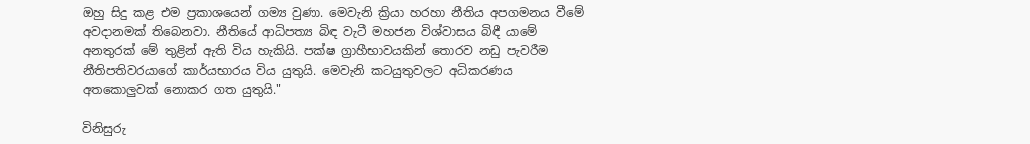ඔහු සිදු කළ එම ප්‍රකාශයෙන් ගම්‍ය වුණා. මෙවැනි ක්‍රියා හරහා නීතිය අපගමනය වීමේ අවදානමක් තිබෙනවා. නීතියේ ආධිපත්‍ය බිඳ වැටී මහජන විශ්වාසය බිඳී යාමේ අනතුරක් මේ තුළින් ඇති විය හැකියි. පක්ෂ ග්‍රාහීභාවයකින් තොරව නඩු පැවරීම නීතිපතිවරයාගේ කාර්යභාරය විය යුතුයි. මෙවැනි කටයුතුවලට අධිකරණය අතකොලුවක් නොකර ගත යුතුයි."

විනිසුරු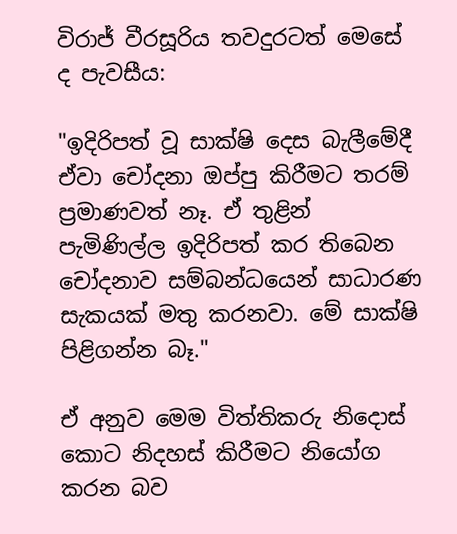විරාජ් වීරසූරිය තවදුරටත් මෙසේ ද පැවසීය:

"ඉදිරිපත් වූ සාක්ෂි දෙස බැලීමේදී ඒවා චෝදනා ඔප්පු කිරීමට තරම් ප්‍රමාණවත් නෑ. ඒ තුළින් පැමිණිල්ල ඉදිරිපත් කර තිබෙන චෝදනාව සම්බන්ධයෙන් සාධාරණ සැකයක් මතු කරනවා. මේ සාක්ෂි පිළිගන්න බෑ."

ඒ අනුව මෙම විත්තිකරු නිදොස් කොට නිදහස් කිරීමට නියෝග කරන බව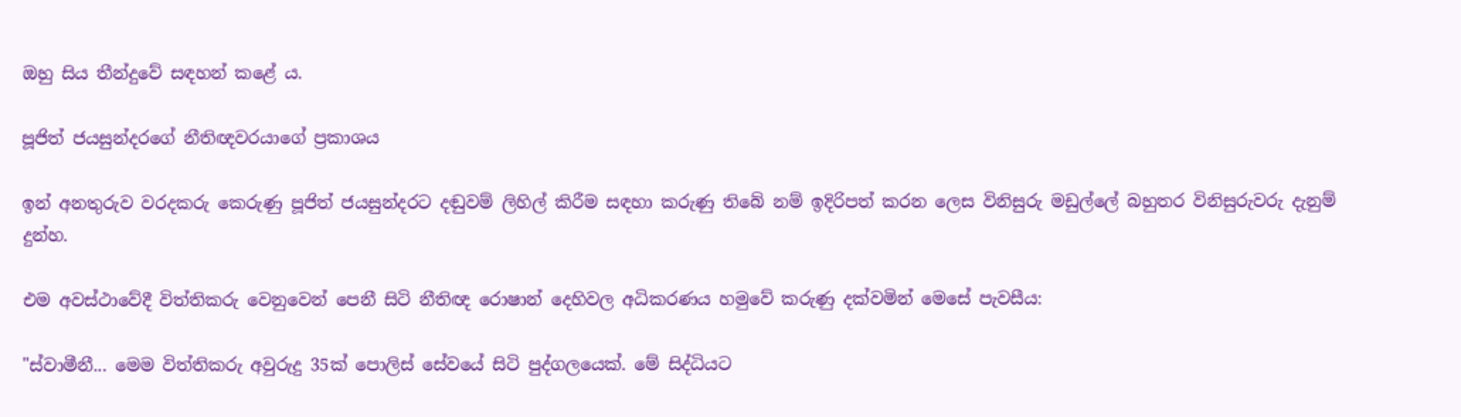ඔහු සිය තීන්දුවේ සඳහන් කළේ ය.

පූජිත් ජයසුන්දරගේ නීතිඥවරයාගේ ප්‍රකාශය

ඉන් අනතුරුව වරදකරු කෙරුණු පූජිත් ජයසුන්දරට දඬුවම් ලිහිල් කිරීම සඳහා කරුණු තිබේ නම් ඉදිරිපත් කරන ලෙස විනිසුරු මඩුල්ලේ බහුතර විනිසුරුවරු දැනුම් දුන්හ.

එම අවස්ථාවේදී විත්තිකරු වෙනුවෙන් පෙනී සිටි නීතිඥ රොෂාන් දෙහිවල අධිකරණය හමුවේ කරුණු දක්වමින් මෙසේ පැවසීය:

"ස්වාමීනී... මෙම විත්තිකරු අවුරුදු 35ක් පොලිස් සේවයේ සිටි පුද්ගලයෙක්. මේ සිද්ධියට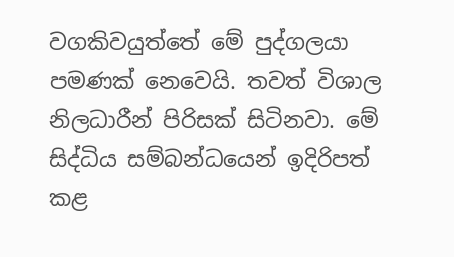වගකිවයුත්තේ මේ පුද්ගලයා පමණක් නෙවෙයි. තවත් විශාල නිලධාරීන් පිරිසක් සිටිනවා. මේ සිද්ධිය සම්බන්ධයෙන් ඉදිරිපත් කළ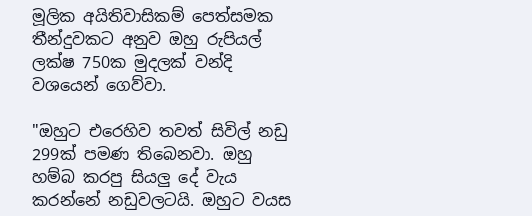මූලික අයිතිවාසිකම් පෙත්සමක තීන්දුවකට අනුව ඔහු රුපියල් ලක්ෂ 750ක මුදලක් වන්දි වශයෙන් ගෙව්වා.

"ඔහුට එරෙහිව තවත් සිවිල් නඩු 299ක් පමණ තිබෙනවා. ඔහු හම්බ කරපු සියලු දේ වැය කරන්නේ නඩුවලටයි. ඔහුට වයස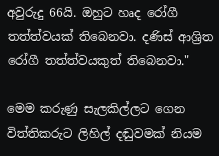අවුරුදු 66යි. ඔහුට හෘද රෝගී තත්ත්වයක් තිබෙනවා. දණිස් ආශ්‍රිත රෝගී තත්ත්වයකුත් තිබෙනවා."

මෙම කරුණු සැලකිල්ලට ගෙන විත්තිකරුට ලිහිල් දඬුවමක් නියම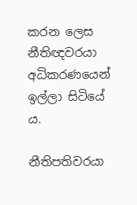කරන ලෙස නීතිඥවරයා අධිකරණයෙන් ඉල්ලා සිටියේ ය.

නීතිපතිවරයා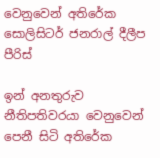වෙනුවෙන් අතිරේක සොලිසිටර් ජනරාල් දීලීප පීරිස්

ඉන් අනතුරුව නීතිපතිවරයා වෙනුවෙන් පෙනී සිටි අතිරේක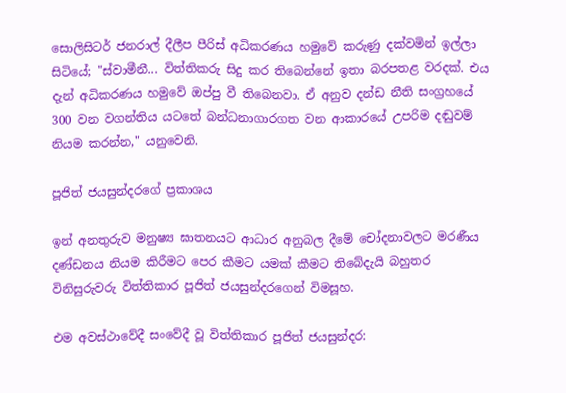සොලිසිටර් ජනරාල් දීලීප පීරිස් අධිකරණය හමුවේ කරුණු දක්වමින් ඉල්ලා සිටියේ; "ස්වාමීනී... විත්තිකරු සිදු කර තිබෙන්නේ ඉතා බරපතළ වරදක්. එය දැන් අධිකරණය හමුවේ ඔප්පු වී තිබෙනවා. ඒ අනුව දන්ඩ නීති සංග්‍රහයේ 300 වන වගන්තිය යටතේ බන්ධනාගාරගත වන ආකාරයේ උපරිම දඬුවම් නියම කරන්න," යනුවෙනි.

පූජිත් ජයසුන්දරගේ ප්‍රකාශය

ඉන් අනතුරුව මනුෂ්‍ය ඝාතනයට ආධාර අනුබල දීමේ චෝදනාවලට මරණීය දණ්ඩනය නියම කිරීමට පෙර කීමට යමක් කීමට තිබේදැයි බහුතර විනිසුරුවරු විත්තිකාර පූජිත් ජයසුන්දරගෙන් විමසූහ.

එම අවස්ථාවේදී සංවේදී වූ විත්තිකාර පූජිත් ජයසුන්දර: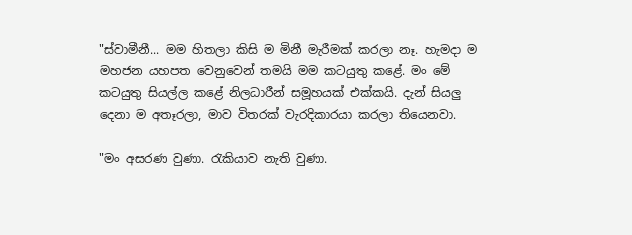"ස්වාමීනී... මම හිතලා කිසි ම මිනී මැරීමක් කරලා නෑ. හැමදා ම මහජන යහපත වෙනුවෙන් තමයි මම කටයුතු කළේ. මං මේ කටයුතු සියල්ල කළේ නිලධාරීන් සමූහයක් එක්කයි. දැන් සියලු දෙනා ම අතෑරලා, මාව විතරක් වැරදිකාරයා කරලා තියෙනවා.

"මං අසරණ වුණා. රැකියාව නැති වුණා.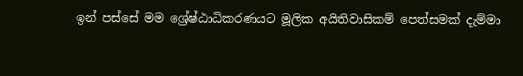ඉන් පස්සේ මම ශ්‍රේෂ්ඨාධිකරණයට මූලික අයිතිවාසිකම් පෙත්සමක් දැම්මා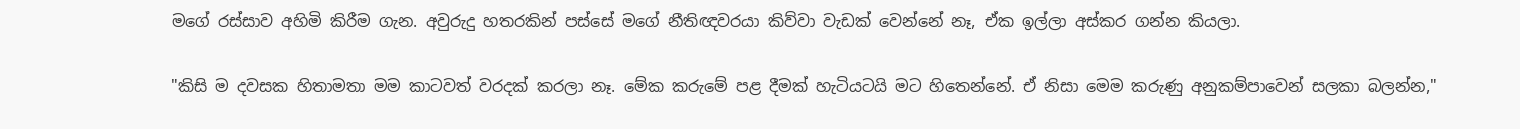මගේ රස්සාව අහිමි කිරීම ගැන. අවුරුදු හතරකින් පස්සේ මගේ නීතිඥවරයා කිව්වා වැඩක් වෙන්නේ නෑ, ඒක ඉල්ලා අස්කර ගන්න කියලා.

"කිසි ම දවසක හිතාමතා මම කාටවත් වරදක් කරලා නෑ. මේක කරුමේ පළ දීමක් හැටියටයි මට හිතෙන්නේ. ඒ නිසා මෙම කරුණු අනුකම්පාවෙන් සලකා බලන්න,"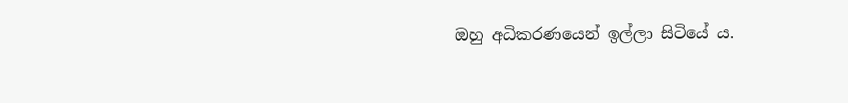ඔහු අධිකරණයෙන් ඉල්ලා සිටියේ ය.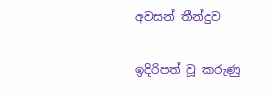අවසන් තීන්දුව

ඉදිරිපත් වූ කරුණු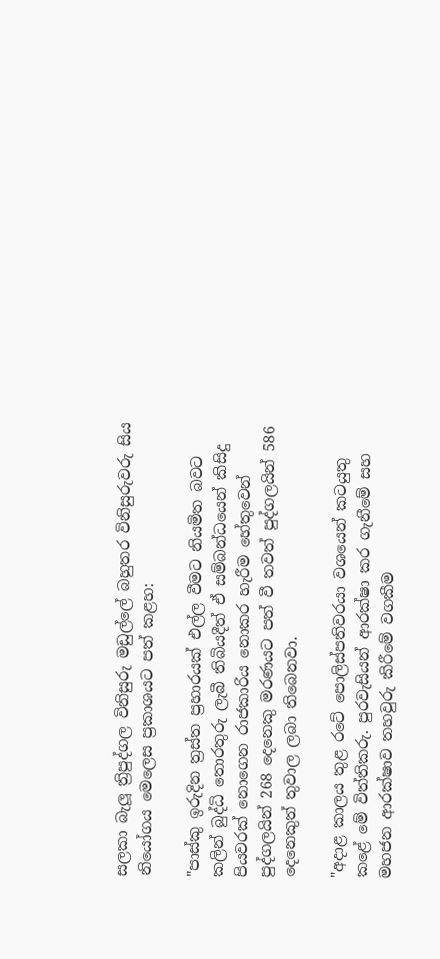සලකා බැලූ ත්‍රිපුද්ගල විනිසුරු මඩුල්ලේ බහුතර විනිසුරුවරු සිය නියෝගය මෙලෙස ප්‍රකාශයට පත් කළහ:

"පාස්කු ඉරුදින ත්‍රස්ත ප්‍රහාරයක් එල්ල වීමට නියමිත බවට කලින් බුද්ධි තොරතුරු ලැබී තිබියදීත් ඒ සම්බන්ධයෙන් කිසිදු පියවරක් නොගෙන රාජකාරිය නොකර හැරීම හේතුවෙන් පුද්ගලයින් 268 දෙනෙකු මරණයට පත් වී තවත් පුද්ගලයින් 586 දෙනෙකුත් තුවාල ලබා තිබෙනවා.

"අදාළ කාලය තුළ රටේ පොලිස්පතිවරයා වශයෙන් කටයුතු කළේ මේ විත්තිකරු. පුරවැසියන් ආරක්ෂා කර ගැනීමේ සහ මහජන ආරක්ෂාව තහවුරු කිරීමේ වගකීම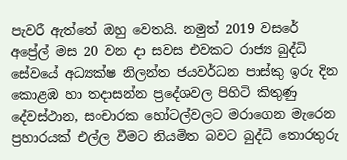පැවරී ඇත්තේ ඔහු වෙතයි. නමුත් 2019 වසරේ අප්‍රේල් මස 20 වන දා සවස එවකට රාජ්‍ය බුද්ධි සේවයේ අධ්‍යක්ෂ නිලන්ත ජයවර්ධන පාස්කු ඉරු දින කොළඹ හා තදාසන්න ප්‍රදේශවල පිහිටි කිතුණු දේවස්ථාන, සංචාරක හෝටල්වලට මරාගෙන මැරෙන ප්‍රහාරයක් එල්ල වීමට නියමිත බවට බුද්ධි තොරතුරු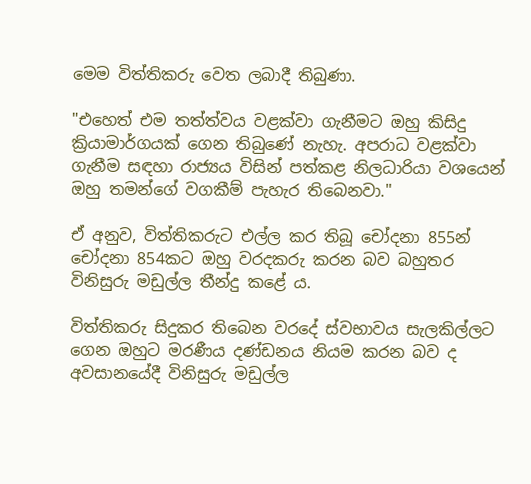මෙම විත්තිකරු වෙත ලබාදී තිබුණා.

"එහෙත් එම තත්ත්වය වළක්වා ගැනීමට ඔහු කිසිදු ක්‍රියාමාර්ගයක් ගෙන තිබුණේ නැහැ. අපරාධ වළක්වා ගැනීම සඳහා රාජ්‍යය විසින් පත්කළ නිලධාරියා වශයෙන් ඔහු තමන්ගේ වගකීම් පැහැර තිබෙනවා."

ඒ අනුව, විත්තිකරුට එල්ල කර තිබූ චෝදනා 855න් චෝදනා 854කට ඔහු වරදකරු කරන බව බහුතර විනිසුරු මඩුල්ල තීන්දු කළේ ය.

විත්තිකරු සිදුකර තිබෙන වරදේ ස්වභාවය සැලකිල්ලට ගෙන ඔහුට මරණීය දණ්ඩනය නියම කරන බව ද අවසානයේදී විනිසුරු මඩුල්ල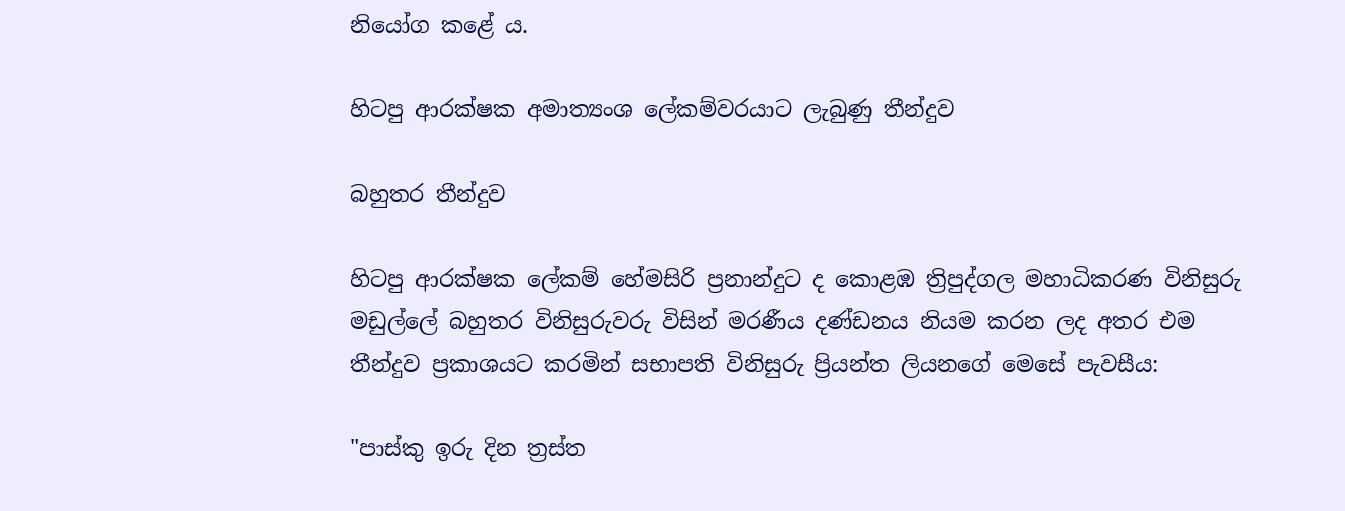නියෝග කළේ ය.

හිටපු ආරක්ෂක අමාත්‍යංශ ලේකම්වරයාට ලැබුණු තීන්දුව

බහුතර තීන්දුව

හිටපු ආරක්ෂක ලේකම් හේමසිරි ප්‍රනාන්දුට ද කොළඹ ත්‍රිපුද්ගල මහාධිකරණ විනිසුරු මඩුල්ලේ බහුතර විනිසුරුවරු විසින් මරණීය දණ්ඩනය නියම කරන ලද අතර එම තීන්දුව ප්‍රකාශයට කරමින් සභාපති විනිසුරු ප්‍රියන්ත ලියනගේ මෙසේ පැවසීය:

"පාස්කු ඉරු දින ත්‍රස්ත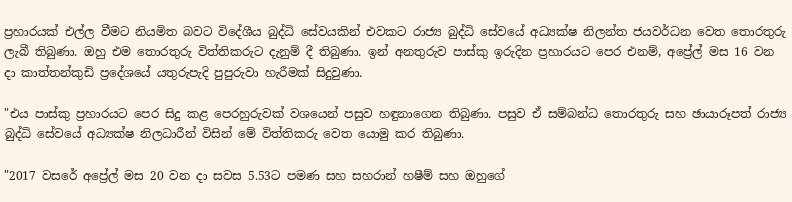ප්‍රහාරයක් එල්ල වීමට නියමිත බවට විදේශීය බුද්ධි සේවයකින් එවකට රාජ්‍ය බුද්ධි සේවයේ අධ්‍යක්ෂ නිලන්ත ජයවර්ධන වෙත තොරතුරු ලැබී තිබුණා. ඔහු එම තොරතුරු විත්තිකරුට දැනුම් දී තිබුණා. ඉන් අනතුරුව පාස්කු ඉරුදින ප්‍රහාරයට පෙර එනම්, අප්‍රේල් මස 16 වන දා කාත්තන්කුඩි ප්‍රදේශයේ යතුරුපැදි පුපුරුවා හැරීමක් සිදුවුණා.

"එය පාස්කු ප්‍රහාරයට පෙර සිදු කළ පෙරහුරුවක් වශයෙන් පසුව හඳුනාගෙන තිබුණා. පසුව ඒ සම්බන්ධ තොරතුරු සහ ඡායාරූපත් රාජ්‍ය බුද්ධි සේවයේ අධ්‍යක්ෂ නිලධාරීන් විසින් මේ විත්තිකරු වෙත යොමු කර තිබුණා.

"2017 වසරේ අප්‍රේල් මස 20 වන දා සවස 5.53ට පමණ සහ සහරාන් හෂීම් සහ ඔහුගේ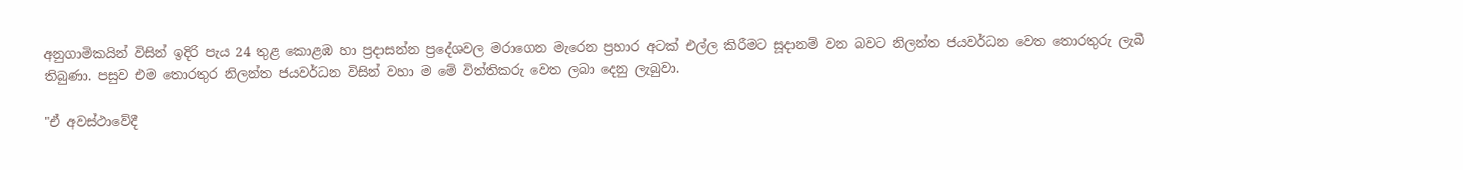අනුගාමිකයින් විසින් ඉදිරි පැය 24 තුළ කොළඹ හා ප්‍රදාසන්න ප්‍රදේශවල මරාගෙන මැරෙන ප්‍රහාර අටක් එල්ල කිරීමට සූදානම් වන බවට නිලන්ත ජයවර්ධන වෙත තොරතුරු ලැබී තිබුණා. පසුව එම තොරතුර නිලන්ත ජයවර්ධන විසින් වහා ම මේ විත්තිකරු වෙත ලබා දෙනු ලැබුවා.

"ඒ අවස්ථාවේදී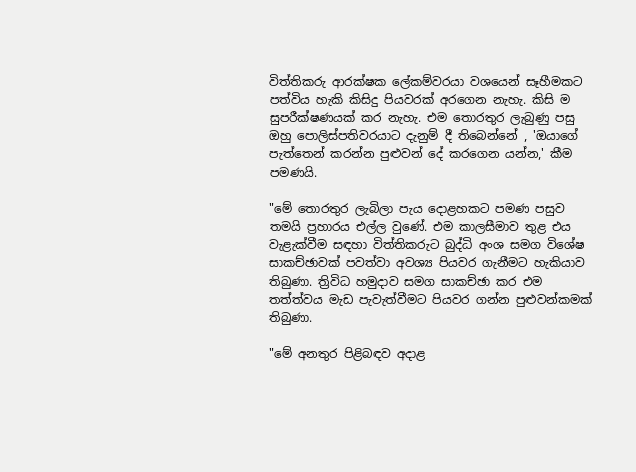විත්තිකරු ආරක්ෂක ලේකම්වරයා වශයෙන් සෑහීමකට පත්විය හැකි කිසිදු පියවරක් අරගෙන නැහැ. කිසි ම සුපරීක්ෂණයක් කර නැහැ. එම තොරතුර ලැබුණු පසු ඔහු පොලිස්පතිවරයාට දැනුම් දී තිබෙන්නේ , 'ඔයාගේ පැත්තෙන් කරන්න පුළුවන් දේ කරගෙන යන්න,' කීම පමණයි.

"මේ තොරතුර ලැබිලා පැය දොළහකට පමණ පසුව තමයි ප්‍රහාරය එල්ල වුණේ. එම කාලසීමාව තුළ එය වැළැක්වීම සඳහා විත්තිකරුට බුද්ධි අංශ සමග විශේෂ සාකච්ඡාවක් පවත්වා අවශ්‍ය පියවර ගැනීමට හැකියාව තිබුණා. ත්‍රිවිධ හමුදාව සමග සාකච්ඡා කර එම තත්ත්වය මැඩ පැවැත්වීමට පියවර ගන්න පුළුවන්කමක් තිබුණා.

"මේ අනතුර පිළිබඳව අදාළ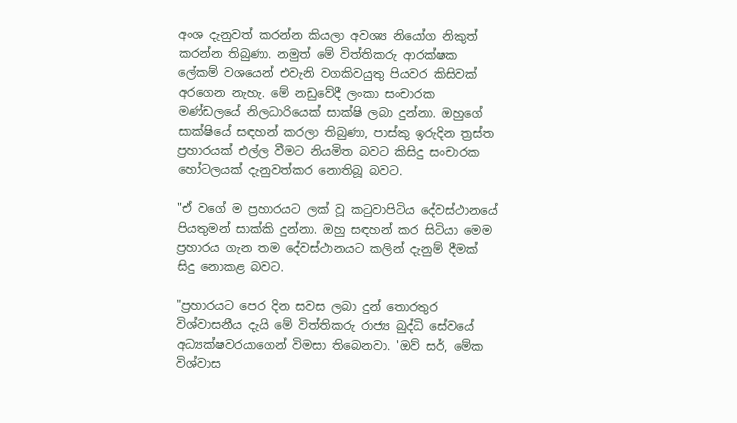අංශ දැනුවත් කරන්න කියලා අවශ්‍ය නියෝග නිකුත් කරන්න තිබුණා. නමුත් මේ විත්තිකරු ආරක්ෂක ලේකම් වශයෙන් එවැනි වගකිවයුතු පියවර කිසිවක් අරගෙන නැහැ. මේ නඩුවේදී ලංකා සංචාරක මණ්ඩලයේ නිලධාරියෙක් සාක්ෂි ලබා දුන්නා. ඔහුගේ සාක්ෂියේ සඳහන් කරලා තිබුණා, පාස්කු ඉරුදින ත්‍රස්ත ප්‍රහාරයක් එල්ල වීමට නියමිත බවට කිසිදු සංචාරක හෝටලයක් දැනුවත්කර නොතිබූ බවට.

"ඒ වගේ ම ප්‍රහාරයට ලක් වූ කටුවාපිටිය දේවස්ථානයේ පියතුමන් සාක්කි දුන්නා. ඔහු සඳහන් කර සිටියා මෙම ප්‍රහාරය ගැන තම දේවස්ථානයට කලින් දැනුම් දීමක් සිදු නොකළ බවට.

"ප්‍රහාරයට පෙර දින සවස ලබා දුන් තොරතුර විශ්වාසනීය දැයි මේ විත්තිකරු රාජ්‍ය බුද්ධි සේවයේ අධ්‍යක්ෂවරයාගෙන් විමසා තිබෙනවා. 'ඔව් සර්, මේක විශ්වාස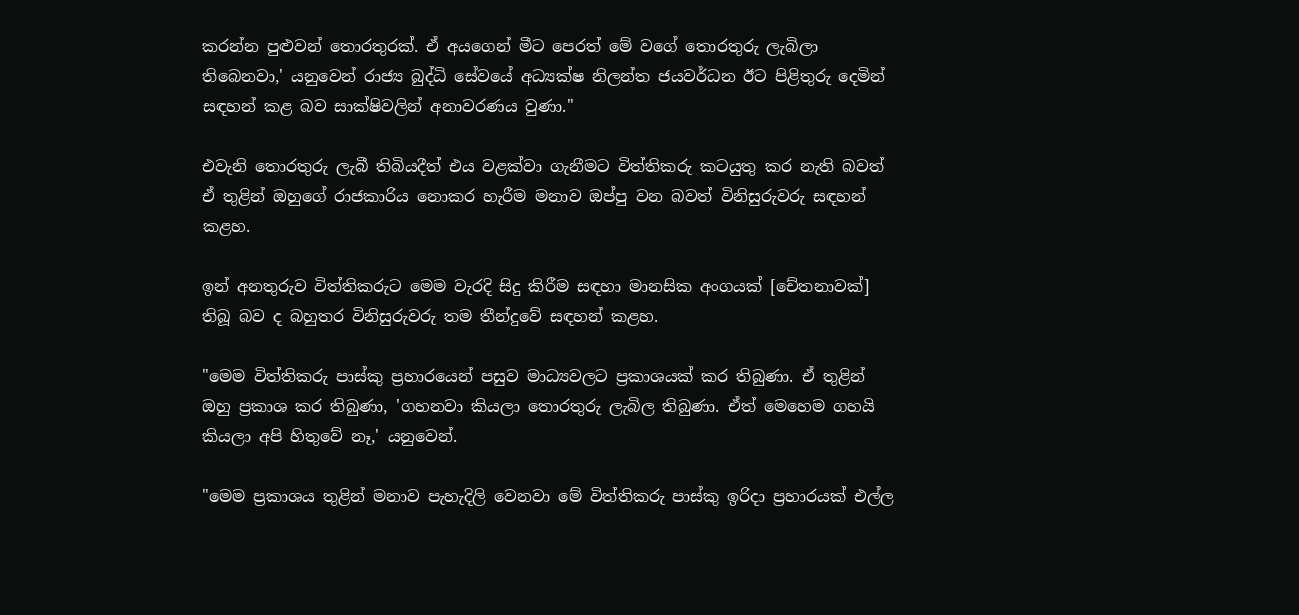කරන්න පුළුවන් තොරතුරක්. ඒ අයගෙන් මීට පෙරත් මේ වගේ තොරතුරු ලැබිලා තිබෙනවා,' යනුවෙන් රාජ්‍ය බුද්ධි සේවයේ අධ්‍යක්ෂ නිලන්ත ජයවර්ධන ඊට පිළිතුරු දෙමින් සඳහන් කළ බව සාක්ෂිවලින් අනාවරණය වුණා."

එවැනි තොරතුරු ලැබී තිබියදීත් එය වළක්වා ගැනීමට විත්තිකරු කටයුතු කර නැති බවත් ඒ තුළින් ඔහුගේ රාජකාරිය නොකර හැරීම මනාව ඔප්පු වන බවත් විනිසුරුවරු සඳහන් කළහ.

ඉන් අනතුරුව විත්තිකරුට මෙම වැරදි සිදු කිරීම සඳහා මානසික අංගයක් [චේතනාවක්] තිබූ බව ද බහුතර විනිසුරුවරු තම තීන්දුවේ සඳහන් කළහ.

"මෙම විත්තිකරු පාස්කු ප්‍රහාරයෙන් පසුව මාධ්‍යවලට ප්‍රකාශයක් කර තිබුණා. ඒ තුළින් ඔහු ප්‍රකාශ කර තිබුණා, 'ගහනවා කියලා තොරතුරු ලැබිල තිබුණා. ඒත් මෙහෙම ගහයි කියලා අපි හිතුවේ නෑ,' යනුවෙන්.

"මෙම ප්‍රකාශය තුළින් මනාව පැහැදිලි වෙනවා මේ විත්තිකරු පාස්කු ඉරිදා ප්‍රහාරයක් එල්ල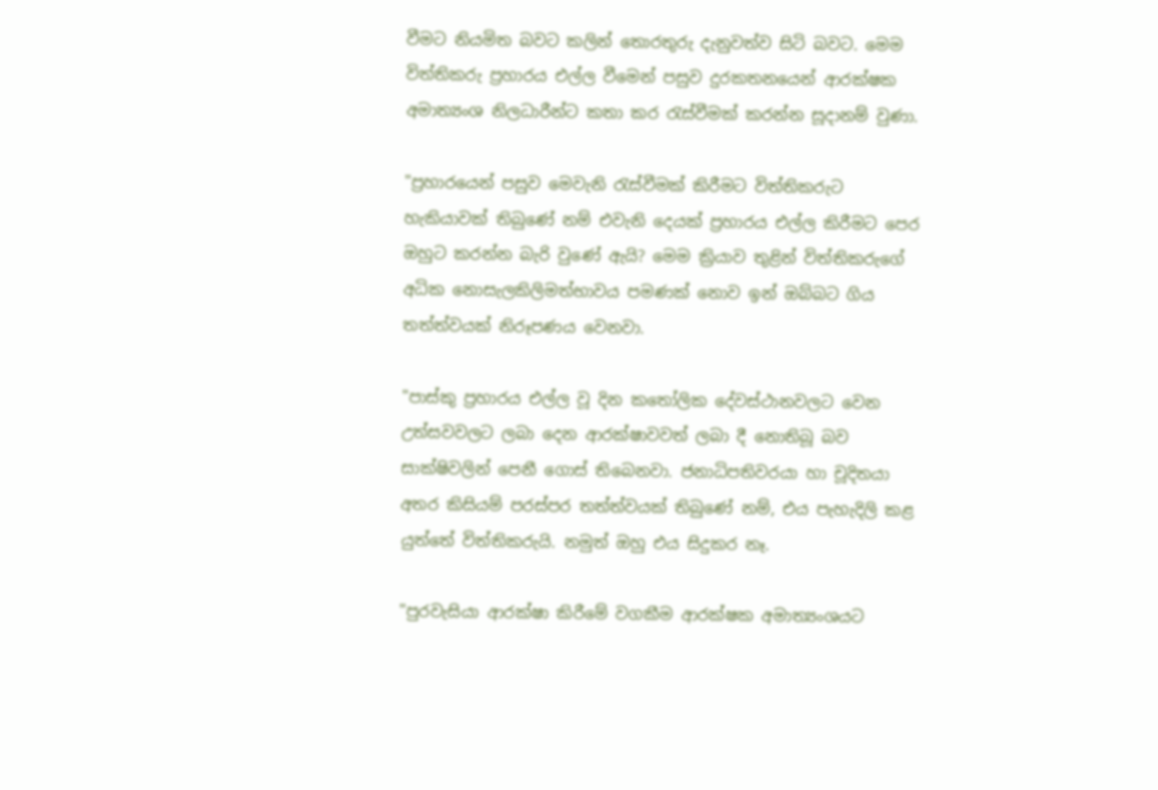වීමට නියමිත බවට කලින් තොරතුරු දැනුවත්ව සිටි බවට. මෙම විත්තිකරු ප්‍රහාරය එල්ල වීමෙන් පසුව දුරකතනයෙන් ආරක්ෂක අමාත්‍යංශ නිලධාරීන්ට කතා කර රැස්වීමක් කරන්න සූදානම් වුණා.

"ප්‍රහාරයෙන් පසුව මෙවැනි රැස්වීමක් කිරීමට විත්තිකරුට හැකියාවක් තිබුණේ නම් එවැනි දෙයක් ප්‍රහාරය එල්ල කිරීමට පෙර ඔහුට කරන්න බැරි වුණේ ඇයි? මෙම ක්‍රියාව තුළින් විත්තිකරුගේ අධික නොසැලකිලිමත්භාවය පමණක් නොව ඉන් ඔබ්බට ගිය තත්ත්වයක් නිරූපණය වෙනවා.

"පාස්කු ප්‍රහාරය එල්ල වූ දින කතෝලික දේවස්ථානවලට වෙන උත්සවවලට ලබා දෙන ආරක්ෂාවවත් ලබා දී නොතිබූ බව සාක්ෂිවලින් පෙනී ගොස් තිබෙනවා. ජනාධිපතිවරයා හා චූදිතයා අතර කිසියම් පරස්පර තත්ත්වයක් තිබුණේ නම්, එය පැහැදිලි කළ යුත්තේ විත්තිකරුයි. නමුත් ඔහු එය සිදුකර නෑ.

"පුරවැසියා ආරක්ෂා කිරීමේ වගකීම ආරක්ෂක අමාත්‍යංශයට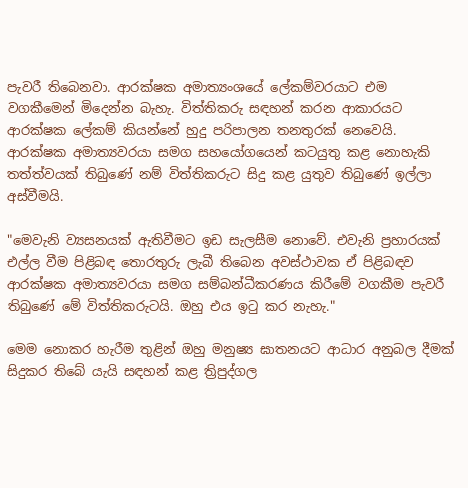පැවරී තිබෙනවා. ආරක්ෂක අමාත්‍යංශයේ ලේකම්වරයාට එම වගකීමෙන් මිදෙන්න බැහැ. විත්තිකරු සඳහන් කරන ආකාරයට ආරක්ෂක ලේකම් කියන්නේ හුදු පරිපාලන තනතුරක් නෙවෙයි. ආරක්ෂක අමාත්‍යවරයා සමග සහයෝගයෙන් කටයුතු කළ නොහැකි තත්ත්වයක් තිබුණේ නම් විත්තිකරුට සිදු කළ යුතුව තිබුණේ ඉල්ලා අස්වීමයි.

"මෙවැනි ව්‍යසනයක් ඇතිවීමට ඉඩ සැලසීම නොවේ. එවැනි ප්‍රහාරයක් එල්ල වීම පිළිබඳ තොරතුරු ලැබී තිබෙන අවස්ථාවක ඒ පිළිබඳව ආරක්ෂක අමාත්‍යවරයා සමග සම්බන්ධීකරණය කිරීමේ වගකීම පැවරී තිබුණේ මේ විත්තිකරුටයි. ඔහු එය ඉටු කර නැහැ."

මෙම නොකර හැරීම තුළින් ඔහු මනුෂ්‍ය ඝාතනයට ආධාර අනුබල දීමක් සිදුකර තිබේ යැයි සඳහන් කළ ත්‍රිපුද්ගල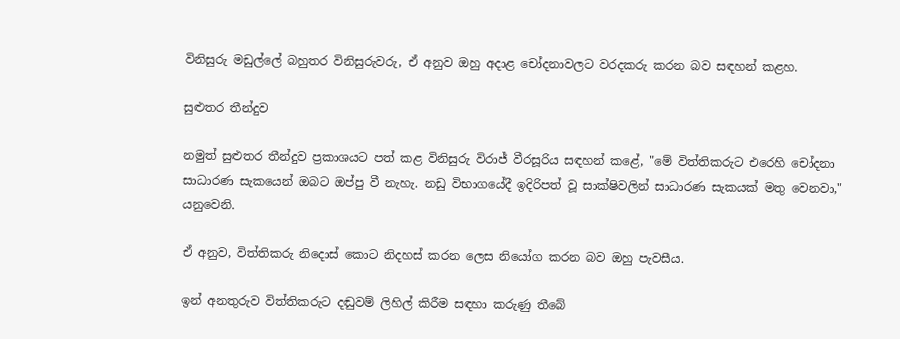විනිසුරු මඩුල්ලේ බහුතර විනිසුරුවරු, ඒ අනුව ඔහු අදාළ චෝදනාවලට වරදකරු කරන බව සඳහන් කළහ.

සුළුතර තීන්දුව

නමුත් සුළුතර තීන්දුව ප්‍රකාශයට පත් කළ විනිසුරු විරාජ් වීරසූරිය සඳහන් කළේ, "මේ විත්තිකරුට එරෙහි චෝදනා සාධාරණ සැකයෙන් ඔබට ඔප්පු වී නැහැ. නඩු විභාගයේදී ඉදිරිපත් වූ සාක්ෂිවලින් සාධාරණ සැකයක් මතු වෙනවා," යනුවෙනි.

ඒ අනුව, විත්තිකරු නිදොස් කොට නිදහස් කරන ලෙස නියෝග කරන බව ඔහු පැවසීය.

ඉන් අනතුරුව විත්තිකරුට දඬුවම් ලිහිල් කිරීම සඳහා කරුණු තීබේ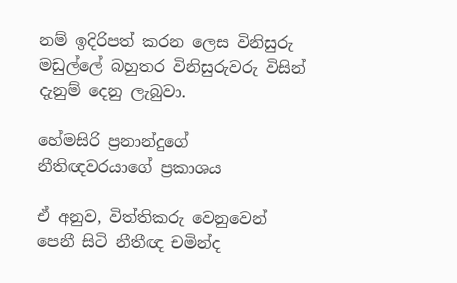නම් ඉදිරිපත් කරන ලෙස විනිසුරු මඩුල්ලේ බහුතර විනිසුරුවරු විසින් දැනුම් දෙනු ලැබුවා.

හේමසිරි ප්‍රනාන්දුගේ නීතිඥවරයාගේ ප්‍රකාශය

ඒ අනුව, විත්තිකරු වෙනුවෙන් පෙනී සිටි නීතීඥ චමින්ද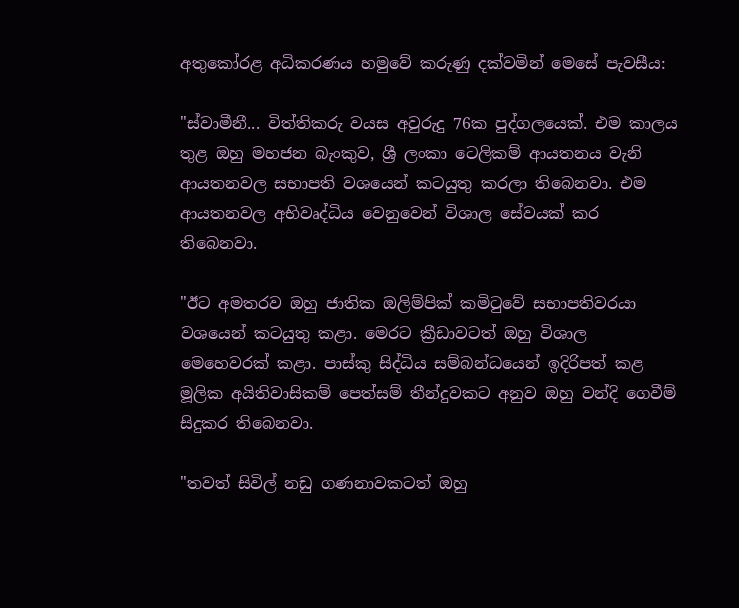අතුකෝරළ අධිකරණය හමුවේ කරුණු දක්වමින් මෙසේ පැවසීය:

"ස්වාමීනී... විත්තිකරු වයස අවුරුදු 76ක පුද්ගලයෙක්. එම කාලය තුළ ඔහු මහජන බැංකුව, ශ්‍රී ලංකා ටෙලිකම් ආයතනය වැනි ආයතනවල සභාපති වශයෙන් කටයුතු කරලා තිබෙනවා. එම ආයතනවල අභිවෘද්ධිය වෙනුවෙන් විශාල සේවයක් කර තිබෙනවා.

"ඊට අමතරව ඔහු ජාතික ඔලිම්පික් කමිටුවේ සභාපතිවරයා වශයෙන් කටයුතු කළා. මෙරට ක්‍රීඩාවටත් ඔහු විශාල මෙහෙවරක් කළා. පාස්කු සිද්ධිය සම්බන්ධයෙන් ඉදිරිපත් කළ මූලික අයිතිවාසිකම් පෙත්සම් තීන්දුවකට අනුව ඔහු වන්දි ගෙවීම් සිදුකර තිබෙනවා.

"තවත් සිවිල් නඩු ගණනාවකටත් ඔහු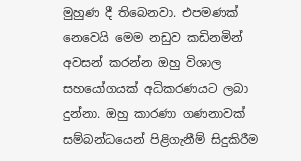මුහුණ දී තිබෙනවා. එපමණක් නෙවෙයි මෙම නඩුව කඩිනමින් අවසන් කරන්න ඔහු විශාල සහයෝගයක් අධිකරණයට ලබා දුන්නා. ඔහු කාරණා ගණනාවක් සම්බන්ධයෙන් පිළිගැනීම් සිදුකිරීම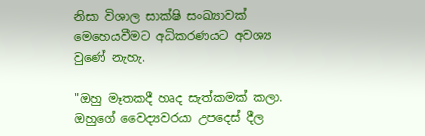නිසා විශාල සාක්ෂි සංඛ්‍යාවක් මෙහෙයවීමට අධිකරණයට අවශ්‍ය වුණේ නැහැ.

"ඔහු මෑතකදී හෘද සැත්කමක් කලා. ඔහුගේ වෛද්‍යවරයා උපදෙස් දීල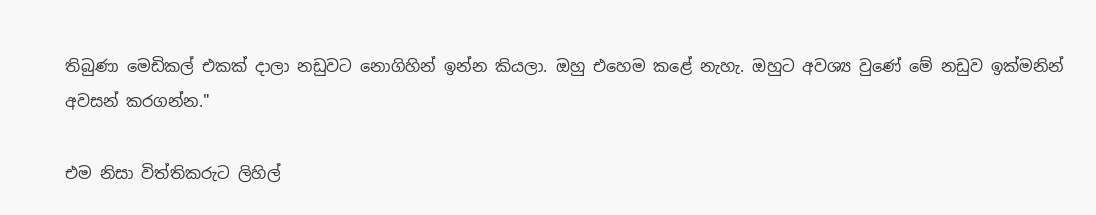තිබුණා මෙඩිකල් එකක් දාලා නඩුවට නොගිහින් ඉන්න කියලා. ඔහු එහෙම කළේ නැහැ. ඔහුට අවශ්‍ය වුණේ මේ නඩුව ඉක්මනින් අවසන් කරගන්න."

එම නිසා විත්තිකරුට ලිහිල්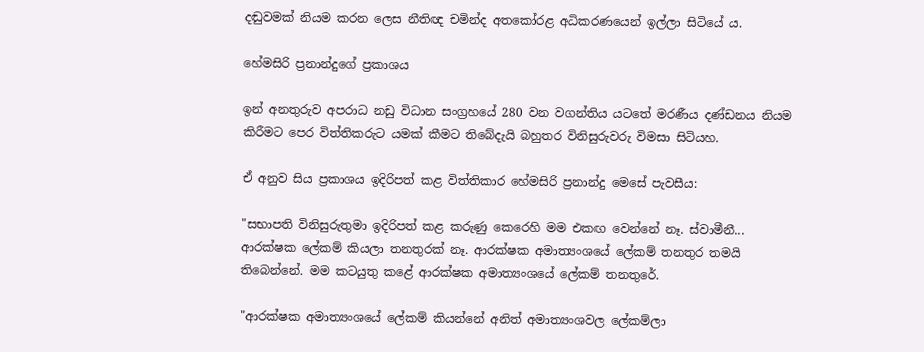දඬුවමක් නියම කරන ලෙස නීතිඥ චමින්ද අතකෝරළ අධිකරණයෙන් ඉල්ලා සිටියේ ය.

හේමසිරි ප්‍රනාන්දුගේ ප්‍රකාශය

ඉන් අනතුරුව අපරාධ නඩු විධාන සංග්‍රහයේ 280 වන වගන්තිය යටතේ මරණීය දණ්ඩනය නියම කිරීමට පෙර විත්තිකරුට යමක් කීමට තිබේදැයි බහුතර විනිසුරුවරු විමසා සිටියහ.

ඒ අනුව සිය ප්‍රකාශය ඉදිරිපත් කළ විත්තිකාර හේමසිරි ප්‍රනාන්දු මෙසේ පැවසීය:

"සභාපති විනිසුරුතුමා ඉදිරිපත් කළ කරුණු කෙරෙහි මම එකඟ වෙන්නේ නෑ. ස්වාමීනී... ආරක්ෂක ලේකම් කියලා තනතුරක් නෑ. ආරක්ෂක අමාත්‍යංශයේ ලේකම් තනතුර තමයි තිබෙන්නේ. මම කටයුතු කළේ ආරක්ෂක අමාත්‍යංශයේ ලේකම් තනතුරේ.

"ආරක්ෂක අමාත්‍යංශයේ ලේකම් කියන්නේ අනිත් අමාත්‍යංශවල ලේකම්ලා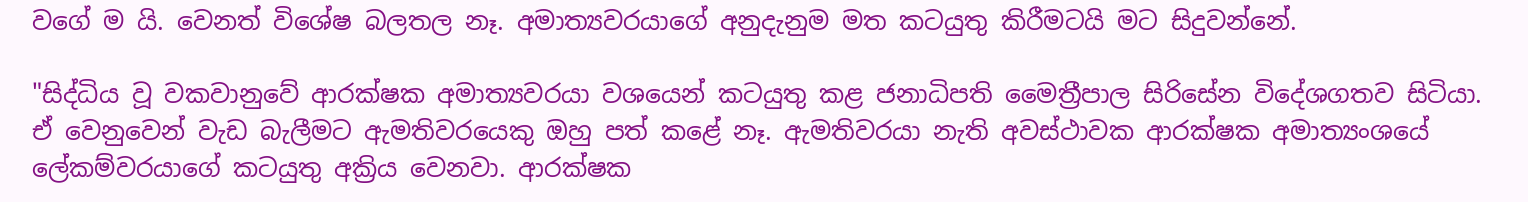වගේ ම යි. වෙනත් විශේෂ බලතල නෑ. අමාත්‍යවරයාගේ අනුදැනුම මත කටයුතු කිරීමටයි මට සිදුවන්නේ.

"සිද්ධිය වූ වකවානුවේ ආරක්ෂක අමාත්‍යවරයා වශයෙන් කටයුතු කළ ජනාධිපති මෛත්‍රීපාල සිරිසේන විදේශගතව සිටියා. ඒ වෙනුවෙන් වැඩ බැලීමට ඇමතිවරයෙකු ඔහු පත් කළේ නෑ. ඇමතිවරයා නැති අවස්ථාවක ආරක්ෂක අමාත්‍යංශයේ ලේකම්වරයාගේ කටයුතු අක්‍රිය වෙනවා. ආරක්ෂක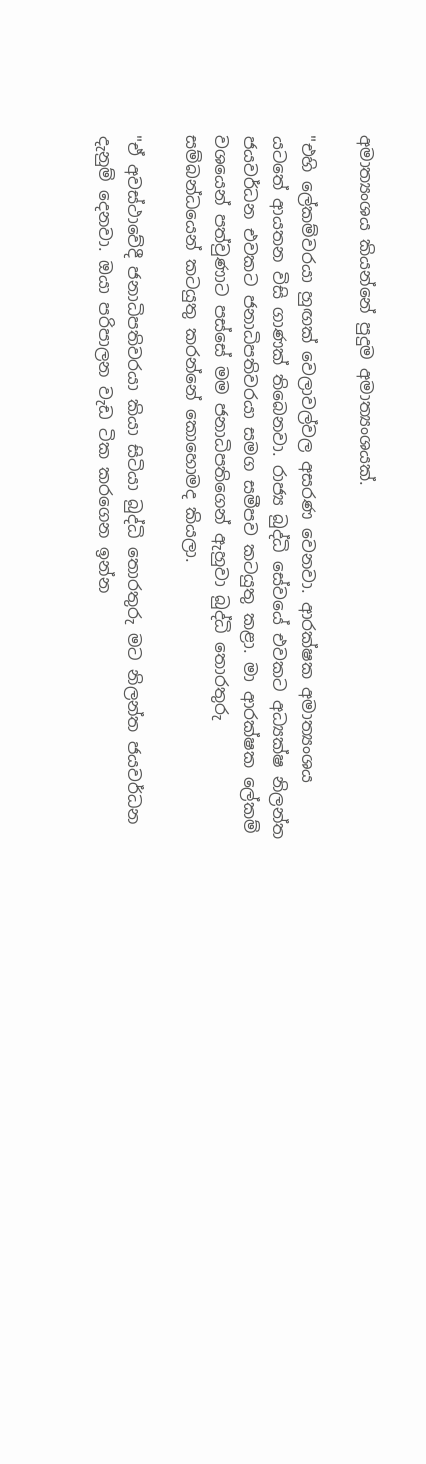අමාත්‍යංශය කියන්නේ පුදුම අමාත්‍යංශයක්.

"එහි ලේකම්වරයා හුඟක් වෙලාවල්වල අසරණ වෙනවා. ආරක්ෂක අමාත්‍යංශය යටතේ ආයතන විසි ගාණක් තිබෙනවා. රාජ්‍ය බුද්ධි සේවයේ එවකට අධ්‍යක්ෂ නිලන්ත ජයවර්ධන එවකට ජනාධිපතිවරයා සමග සමීපව කටයුතු කළා. මා ආරක්ෂක ලේකම් වශයෙන් පත්වුණාට පස්සේ මම ජනාධිපතිගෙන් ඇහුවා බුද්ධි තොරතුරු සම්බන්ධයෙන් කටයුතු කරන්නේ කොහොමද කියලා.

"ඒ අවස්ථාවේදී ජනාධිපතිවරයා කියා සිටියා බුද්ධි තොරතුරු මට නිලන්ත ජයවර්ධන දැනුම් දෙනවා. ඔයා පරිපාලන වැඩ ටික කරගෙන ඉන්න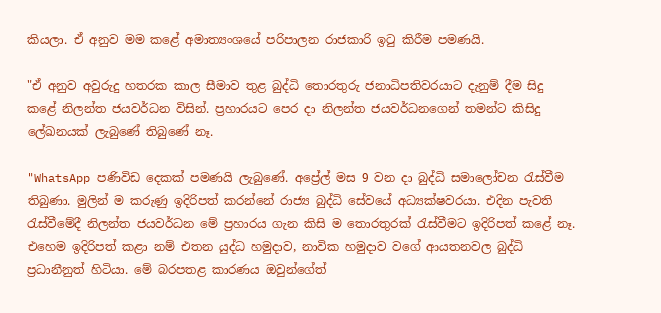කියලා. ඒ අනුව මම කළේ අමාත්‍යංශයේ පරිපාලන රාජකාරි ඉටු කිරීම පමණයි.

"ඒ අනුව අවුරුදු හතරක කාල සීමාව තුළ බුද්ධි තොරතුරු ජනාධිපතිවරයාට දැනුම් දීම සිදු කළේ නිලන්ත ජයවර්ධන විසින්. ප්‍රහාරයට පෙර දා නිලන්ත ජයවර්ධනගෙන් තමන්ට කිසිදු ලේඛනයක් ලැබුණේ තිබුණේ නෑ.

"WhatsApp පණිවිඩ දෙකක් පමණයි ලැබුණේ. අප්‍රේල් මස 9 වන දා බුද්ධි සමාලෝචන රැස්වීම තිබුණා. මුලින් ම කරුණු ඉදිරිපත් කරන්නේ රාජ්‍ය බුද්ධි සේවයේ අධ්‍යක්ෂවරයා. එදින පැවති රැස්වීමේදී නිලන්ත ජයවර්ධන මේ ප්‍රහාරය ගැන කිසි ම තොරතුරක් රැස්වීමට ඉදිරිපත් කළේ නෑ. එහෙම ඉදිරිපත් කළා නම් එතන යුද්ධ හමුදාව, නාවික හමුදාව වගේ ආයතනවල බුද්ධි ප්‍රධානීනුත් හිටියා. මේ බරපතළ කාරණය ඔවුන්ගේත්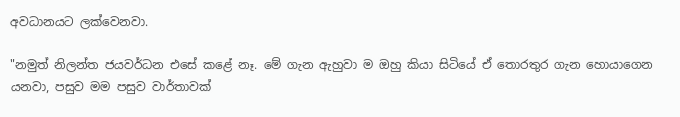අවධානයට ලක්වෙනවා.

"නමුත් නිලන්ත ජයවර්ධන එසේ කළේ නෑ. මේ ගැන ඇහුවා ම ඔහු කියා සිටියේ ඒ තොරතුර ගැන හොයාගෙන යනවා, පසුව මම පසුව වාර්තාවක්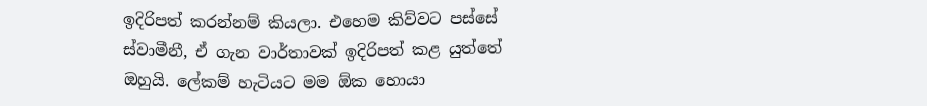ඉදිරිපත් කරන්නම් කියලා. එහෙම කිව්වට පස්සේ ස්වාමීනී, ඒ ගැන වාර්තාවක් ඉදිරිපත් කළ යුත්තේ ඔහුයි. ලේකම් හැටියට මම ඕක හොයා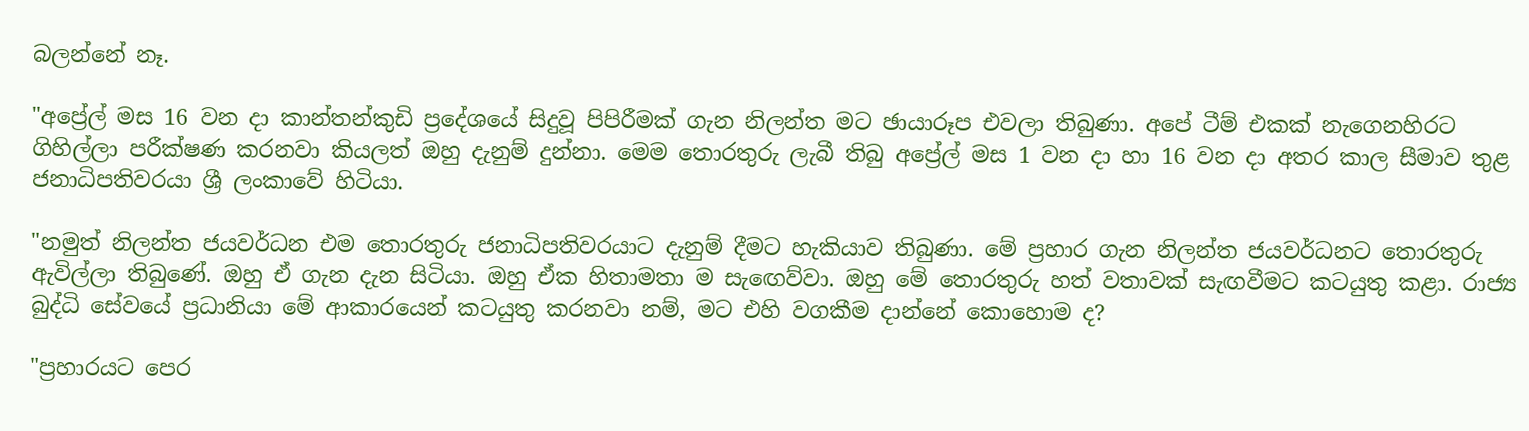බලන්නේ නෑ.

"අප්‍රේල් මස 16 වන දා කාන්තන්කුඩි ප්‍රදේශයේ සිදුවූ පිපිරීමක් ගැන නිලන්ත මට ඡායාරූප එවලා තිබුණා. අපේ ටීම් එකක් නැගෙනහිරට ගිහිල්ලා පරීක්ෂණ කරනවා කියලත් ඔහු දැනුම් දුන්නා. මෙම තොරතුරු ලැබී තිබු අප්‍රේල් මස 1 වන දා හා 16 වන දා අතර කාල සීමාව තුළ ජනාධිපතිවරයා ශ්‍රී ලංකාවේ හිටියා.

"නමුත් නිලන්ත ජයවර්ධන එම තොරතුරු ජනාධිපතිවරයාට දැනුම් දීමට හැකියාව තිබුණා. මේ ප්‍රහාර ගැන නිලන්ත ජයවර්ධනට තොරතුරු ඇවිල්ලා තිබුණේ. ඔහු ඒ ගැන දැන සිටියා. ඔහු ඒක හිතාමතා ම සැඟෙව්වා. ඔහු මේ තොරතුරු හත් වතාවක් සැඟවීමට කටයුතු කළා. රාජ්‍ය බුද්ධි සේවයේ ප්‍රධානියා මේ ආකාරයෙන් කටයුතු කරනවා නම්, මට එහි වගකීම දාන්නේ කොහොම ද?

"ප්‍රහාරයට පෙර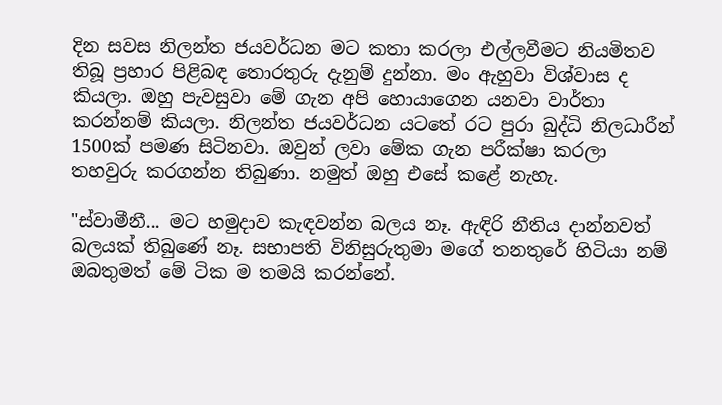දින සවස නිලන්ත ජයවර්ධන මට කතා කරලා එල්ලවීමට නියමිතව තිබූ ප්‍රහාර පිළිබඳ තොරතුරු දැනුම් දුන්නා. මං ඇහුවා විශ්වාස ද කියලා. ඔහු පැවසුවා මේ ගැන අපි හොයාගෙන යනවා වාර්තා කරන්නම් කියලා. නිලන්ත ජයවර්ධන යටතේ රට පුරා බුද්ධි නිලධාරීන් 1500ක් පමණ සිටිනවා. ඔවුන් ලවා මේක ගැන පරීක්ෂා කරලා තහවුරු කරගන්න තිබුණා. නමුත් ඔහු එසේ කළේ නැහැ.

"ස්වාමීනී... මට හමුදාව කැඳවන්න බලය නෑ. ඇඳිරි නීතිය දාන්නවත් බලයක් තිබුණේ නෑ. සභාපති විනිසුරුතුමා මගේ තනතුරේ හිටියා නම් ඔබතුමත් මේ ටික ම තමයි කරන්නේ.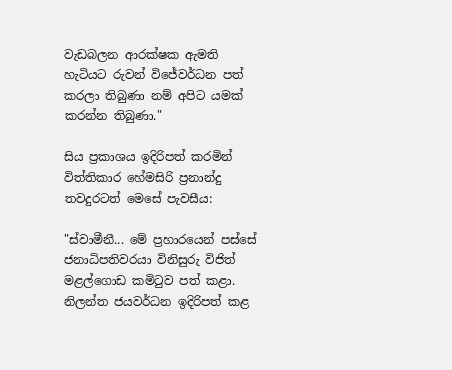වැඩබලන ආරක්ෂක ඇමති හැටියට රුවන් විජේවර්ධන පත් කරලා තිබුණා නම් අපිට යමක් කරන්න තිබුණා."

සිය ප්‍රකාශය ඉදිරිපත් කරමින් විත්තිකාර හේමසිරි ප්‍රනාන්දු තවදුරටත් මෙසේ පැවසීය:

"ස්වාමීනී... මේ ප්‍රහාරයෙන් පස්සේ ජනාධිපතිවරයා විනිසුරු විජිත් මළල්ගොඩ කමිටුව පත් කළා. නිලන්ත ජයවර්ධන ඉදිරිපත් කළ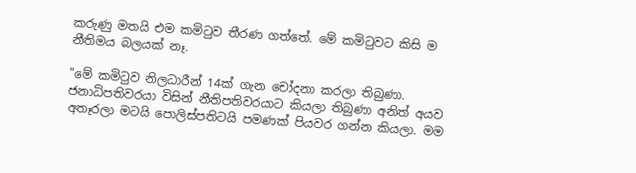කරුණු මතයි එම කමිටුව තීරණ ගත්තේ. මේ කමිටුවට කිසි ම නීතිමය බලයක් නෑ.

"මේ කමිටුව නිලධාරීන් 14ක් ගැන චෝදනා කරලා තිබුණා. ජනාධිපතිවරයා විසින් නීතිපතිවරයාට කියලා තිබුණා අනිත් අයව අතෑරලා මටයි පොලිස්පතිටයි පමණක් පියවර ගන්න කියලා. මම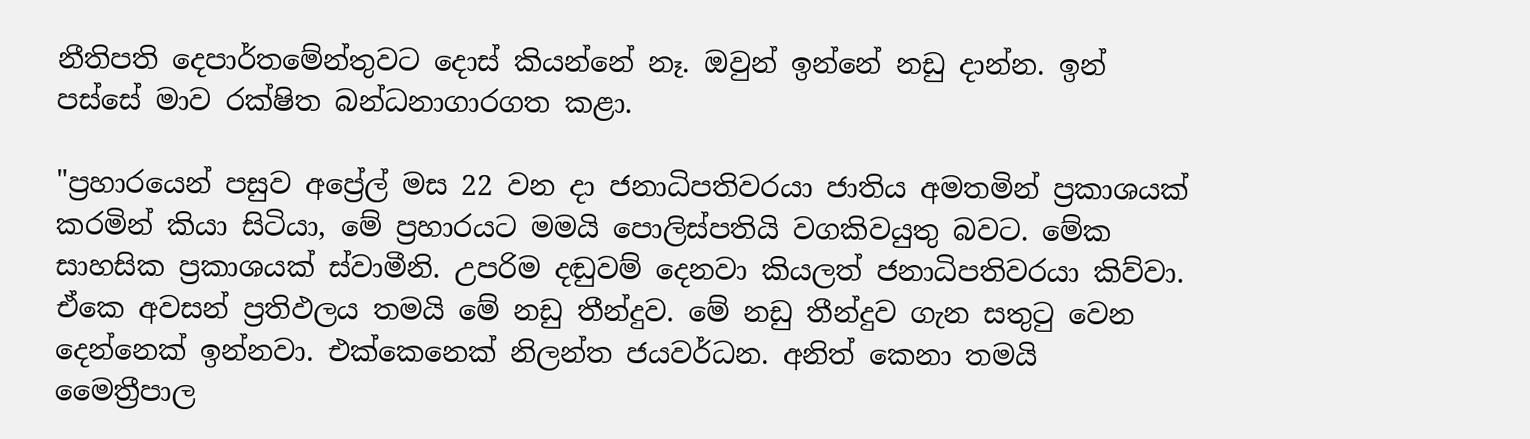නීතිපති දෙපාර්තමේන්තුවට දොස් කියන්නේ නෑ. ඔවුන් ඉන්නේ නඩු දාන්න. ඉන් පස්සේ මාව රක්ෂිත බන්ධනාගාරගත කළා.

"ප්‍රහාරයෙන් පසුව අප්‍රේල් මස 22 වන දා ජනාධිපතිවරයා ජාතිය අමතමින් ප්‍රකාශයක් කරමින් කියා සිටියා, මේ ප්‍රහාරයට මමයි පොලිස්පතියි වගකිවයුතු බවට. මේක සාහසික ප්‍රකාශයක් ස්වාමීනි. උපරිම දඬුවම් දෙනවා කියලත් ජනාධිපතිවරයා කිව්වා. ඒකෙ අවසන් ප්‍රතිඵලය තමයි මේ නඩු තීන්දුව. මේ නඩු තීන්දුව ගැන සතුටු වෙන දෙන්නෙක් ඉන්නවා. එක්කෙනෙක් නිලන්ත ජයවර්ධන. අනිත් කෙනා තමයි මෛත්‍රීපාල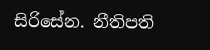සිරිසේන. නීතිපති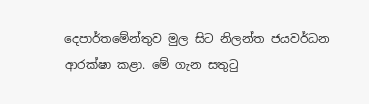දෙපාර්තමේන්තුව මුල සිට නිලන්ත ජයවර්ධන ආරක්ෂා කළා. මේ ගැන සතුටු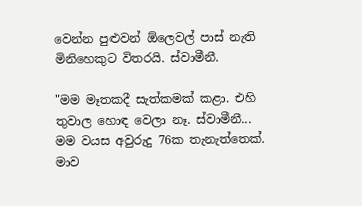වෙන්න පුළුවන් ඕලෙවල් පාස් නැති මිනිහෙකුට විතරයි. ස්වාමීනී.

"මම මෑතකදී සැත්කමක් කළා. එහි තුවාල හොඳ වෙලා නෑ. ස්වාමීනී... මම වයස අවුරුදු 76ක තැනැත්තෙක්. මාව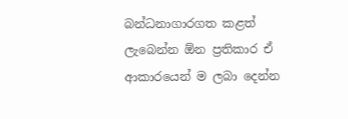බන්ධනාගාරගත කළත් ලැබෙන්න ඕන ප්‍රතිකාර ඒ ආකාරයෙන් ම ලබා දෙන්න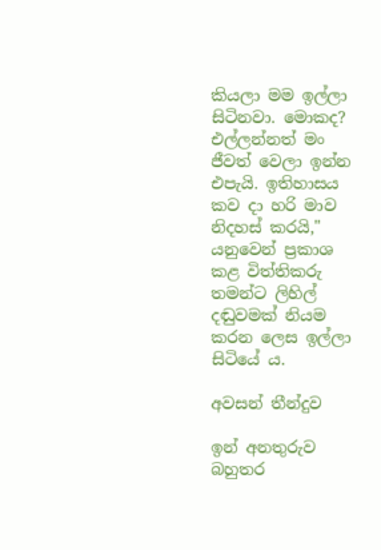කියලා මම ඉල්ලා සිටිනවා. මොකද? එල්ලන්නත් මං ජීවත් වෙලා ඉන්න එපැයි. ඉතිහාසය කව දා හරි මාව නිදහස් කරයි," යනුවෙන් ප්‍රකාශ කළ විත්තිකරු තමන්ට ලිහිල් දඬුවමක් නියම කරන ලෙස ඉල්ලා සිටියේ ය.

අවසන් තීන්දුව

ඉන් අනතුරුව බහුතර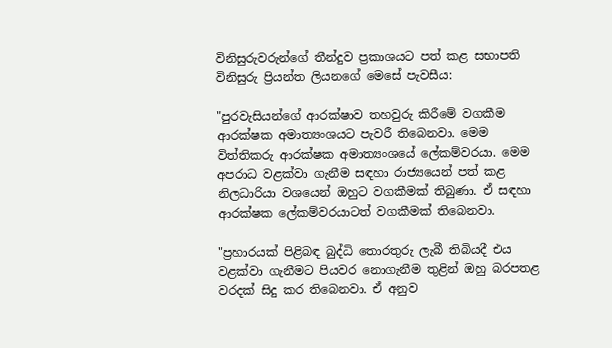විනිසුරුවරුන්ගේ තීන්දුව ප්‍රකාශයට පත් කළ සභාපති විනිසුරු ප්‍රියන්ත ලියනගේ මෙසේ පැවසීය:

"පුරවැසියන්ගේ ආරක්ෂාව තහවුරු කිරීමේ වගකීම ආරක්ෂක අමාත්‍යංශයට පැවරී තිබෙනවා. මෙම විත්තිකරු ආරක්ෂක අමාත්‍යංශයේ ලේකම්වරයා. මෙම අපරාධ වළක්වා ගැනීම සඳහා රාජ්‍යයෙන් පත් කළ නිලධාරියා වශයෙන් ඔහුට වගකීමක් තිබුණා. ඒ සඳහා ආරක්ෂක ලේකම්වරයාටත් වගකීමක් තිබෙනවා.

"ප්‍රහාරයක් පිළිබඳ බුද්ධි තොරතුරු ලැබී තිබියදී එය වළක්වා ගැනීමට පියවර නොගැනීම තුළින් ඔහු බරපතළ වරදක් සිදු කර තිබෙනවා. ඒ අනුව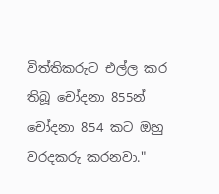විත්තිකරුට එල්ල කර තිබූ චෝදනා 855න් චෝදනා 854 කට ඔහු වරදකරු කරනවා."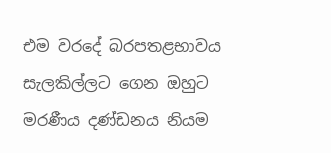එම වරදේ බරපතළභාවය සැලකිල්ලට ගෙන ඔහුට මරණීය දණ්ඩනය නියම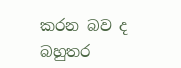කරන බව ද බහුතර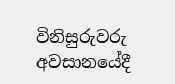විනිසුරුවරු අවසානයේදී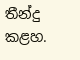තීන්දු කළහ.